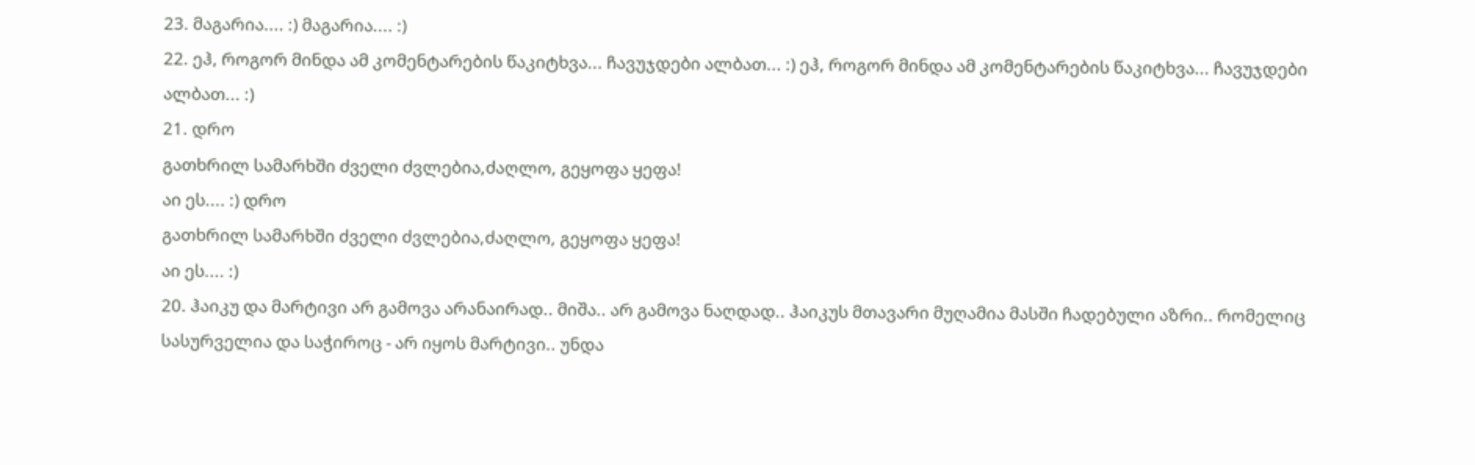23. მაგარია.... :) მაგარია.... :)
22. ეჰ, როგორ მინდა ამ კომენტარების წაკიტხვა... ჩავუჯდები ალბათ... :) ეჰ, როგორ მინდა ამ კომენტარების წაკიტხვა... ჩავუჯდები ალბათ... :)
21. დრო
გათხრილ სამარხში ძველი ძვლებია,ძაღლო, გეყოფა ყეფა!
აი ეს.... :) დრო
გათხრილ სამარხში ძველი ძვლებია,ძაღლო, გეყოფა ყეფა!
აი ეს.... :)
20. ჰაიკუ და მარტივი არ გამოვა არანაირად.. მიშა.. არ გამოვა ნაღდად.. ჰაიკუს მთავარი მუღამია მასში ჩადებული აზრი.. რომელიც სასურველია და საჭიროც - არ იყოს მარტივი.. უნდა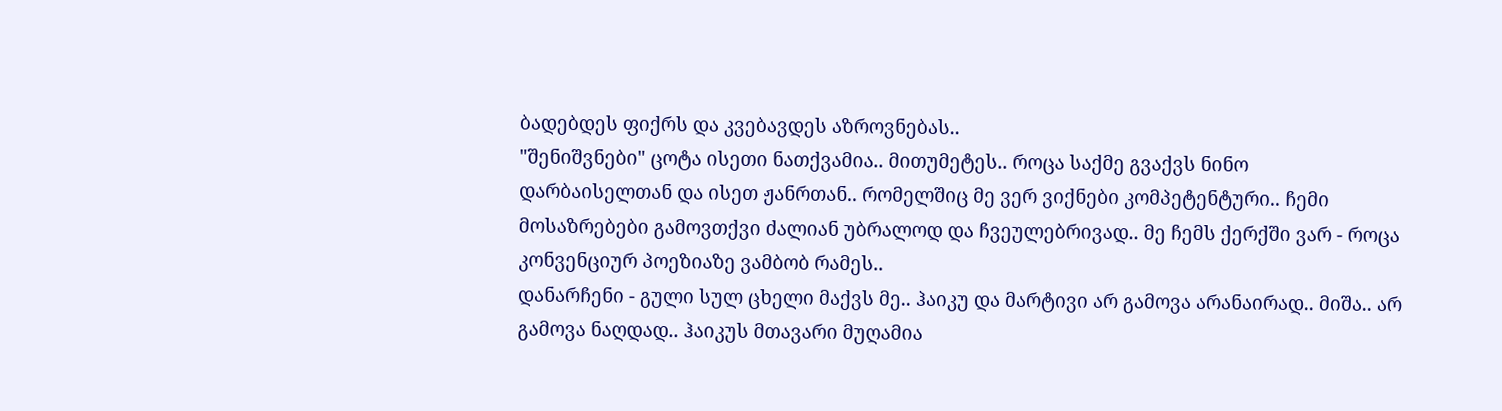ბადებდეს ფიქრს და კვებავდეს აზროვნებას..
"შენიშვნები" ცოტა ისეთი ნათქვამია.. მითუმეტეს.. როცა საქმე გვაქვს ნინო დარბაისელთან და ისეთ ჟანრთან.. რომელშიც მე ვერ ვიქნები კომპეტენტური.. ჩემი მოსაზრებები გამოვთქვი ძალიან უბრალოდ და ჩვეულებრივად.. მე ჩემს ქერქში ვარ - როცა კონვენციურ პოეზიაზე ვამბობ რამეს..
დანარჩენი - გული სულ ცხელი მაქვს მე.. ჰაიკუ და მარტივი არ გამოვა არანაირად.. მიშა.. არ გამოვა ნაღდად.. ჰაიკუს მთავარი მუღამია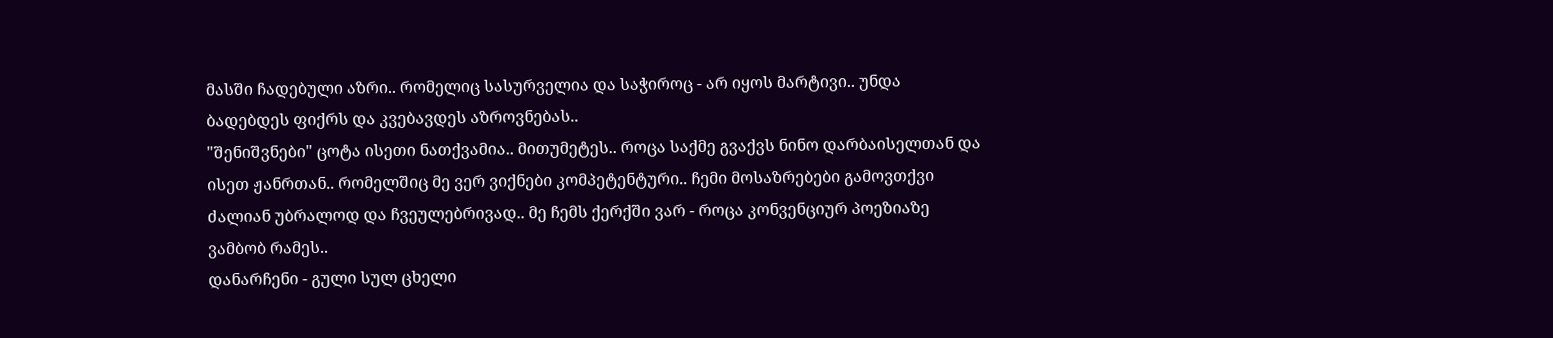მასში ჩადებული აზრი.. რომელიც სასურველია და საჭიროც - არ იყოს მარტივი.. უნდა ბადებდეს ფიქრს და კვებავდეს აზროვნებას..
"შენიშვნები" ცოტა ისეთი ნათქვამია.. მითუმეტეს.. როცა საქმე გვაქვს ნინო დარბაისელთან და ისეთ ჟანრთან.. რომელშიც მე ვერ ვიქნები კომპეტენტური.. ჩემი მოსაზრებები გამოვთქვი ძალიან უბრალოდ და ჩვეულებრივად.. მე ჩემს ქერქში ვარ - როცა კონვენციურ პოეზიაზე ვამბობ რამეს..
დანარჩენი - გული სულ ცხელი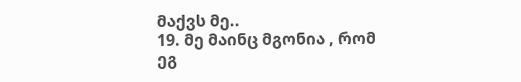მაქვს მე..
19. მე მაინც მგონია , რომ ეგ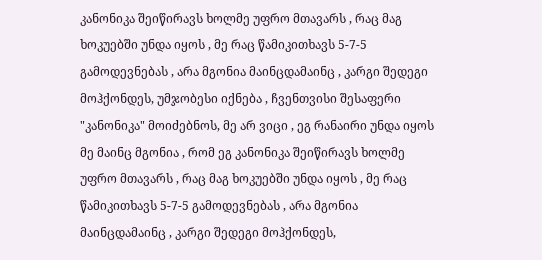კანონიკა შეიწირავს ხოლმე უფრო მთავარს , რაც მაგ ხოკუებში უნდა იყოს , მე რაც წამიკითხავს 5-7-5 გამოდევნებას , არა მგონია მაინცდამაინც , კარგი შედეგი მოჰქონდეს, უმჯობესი იქნება , ჩვენთვისი შესაფერი "კანონიკა" მოიძებნოს, მე არ ვიცი , ეგ რანაირი უნდა იყოს მე მაინც მგონია , რომ ეგ კანონიკა შეიწირავს ხოლმე უფრო მთავარს , რაც მაგ ხოკუებში უნდა იყოს , მე რაც წამიკითხავს 5-7-5 გამოდევნებას , არა მგონია მაინცდამაინც , კარგი შედეგი მოჰქონდეს,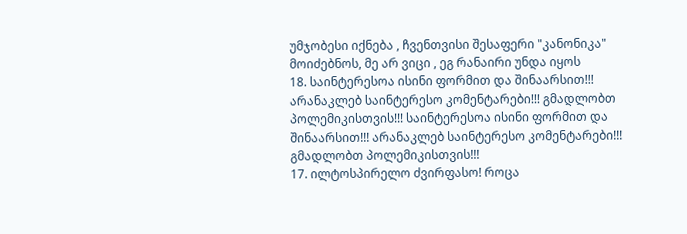უმჯობესი იქნება , ჩვენთვისი შესაფერი "კანონიკა" მოიძებნოს, მე არ ვიცი , ეგ რანაირი უნდა იყოს
18. საინტერესოა ისინი ფორმით და შინაარსით!!! არანაკლებ საინტერესო კომენტარები!!! გმადლობთ პოლემიკისთვის!!! საინტერესოა ისინი ფორმით და შინაარსით!!! არანაკლებ საინტერესო კომენტარები!!! გმადლობთ პოლემიკისთვის!!!
17. ილტოსპირელო ძვირფასო! როცა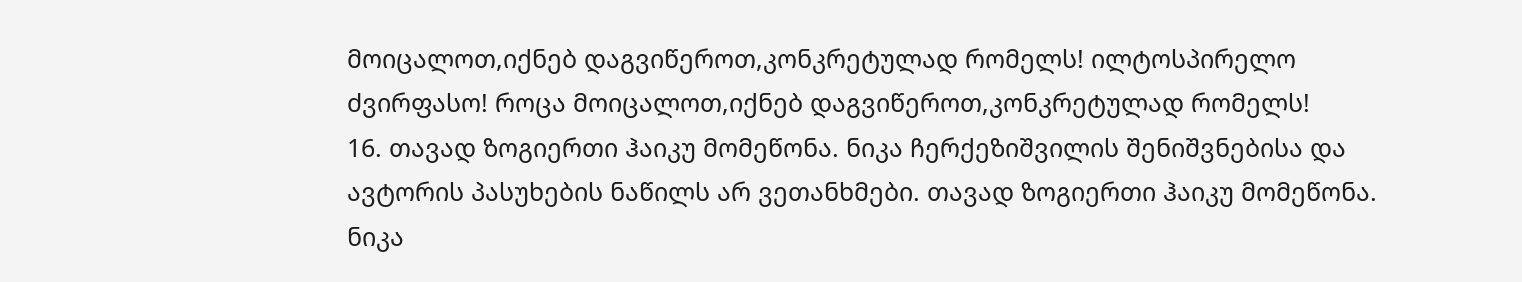მოიცალოთ,იქნებ დაგვიწეროთ,კონკრეტულად რომელს! ილტოსპირელო ძვირფასო! როცა მოიცალოთ,იქნებ დაგვიწეროთ,კონკრეტულად რომელს!
16. თავად ზოგიერთი ჰაიკუ მომეწონა. ნიკა ჩერქეზიშვილის შენიშვნებისა და ავტორის პასუხების ნაწილს არ ვეთანხმები. თავად ზოგიერთი ჰაიკუ მომეწონა. ნიკა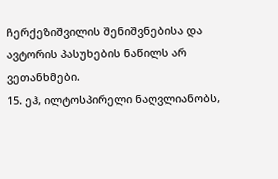ჩერქეზიშვილის შენიშვნებისა და ავტორის პასუხების ნაწილს არ ვეთანხმები.
15. ეჰ, ილტოსპირელი ნაღვლიანობს,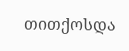თითქოსდა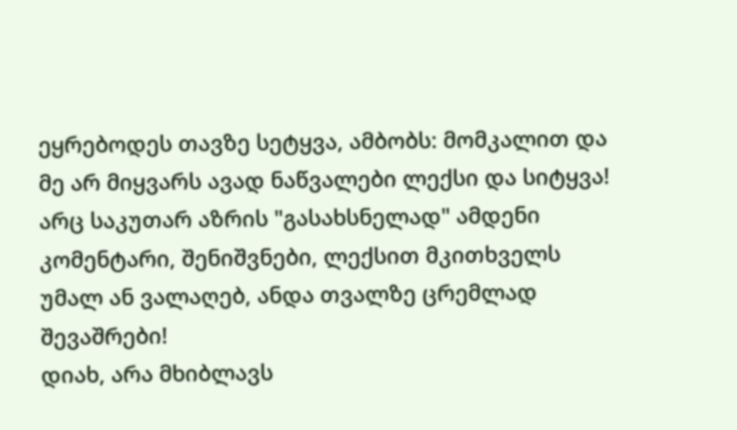ეყრებოდეს თავზე სეტყვა, ამბობს: მომკალით და მე არ მიყვარს ავად ნაწვალები ლექსი და სიტყვა!
არც საკუთარ აზრის "გასახსნელად" ამდენი კომენტარი, შენიშვნები, ლექსით მკითხველს უმალ ან ვალაღებ, ანდა თვალზე ცრემლად შევაშრები!
დიახ, არა მხიბლავს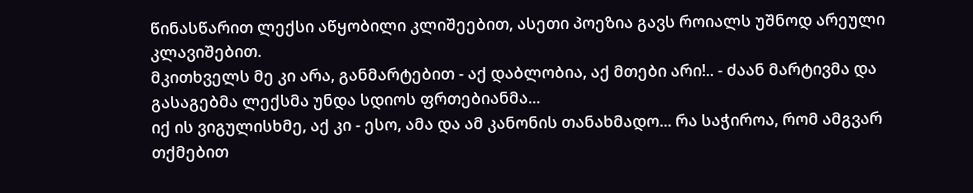წინასწარით ლექსი აწყობილი კლიშეებით, ასეთი პოეზია გავს როიალს უშნოდ არეული კლავიშებით.
მკითხველს მე კი არა, განმარტებით - აქ დაბლობია, აქ მთები არი!.. - ძაან მარტივმა და გასაგებმა ლექსმა უნდა სდიოს ფრთებიანმა...
იქ ის ვიგულისხმე, აქ კი - ესო, ამა და ამ კანონის თანახმადო... რა საჭიროა, რომ ამგვარ თქმებით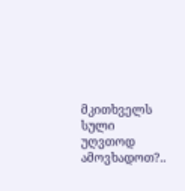მკითხველს სული უღვთოდ ამოვხადოთ?..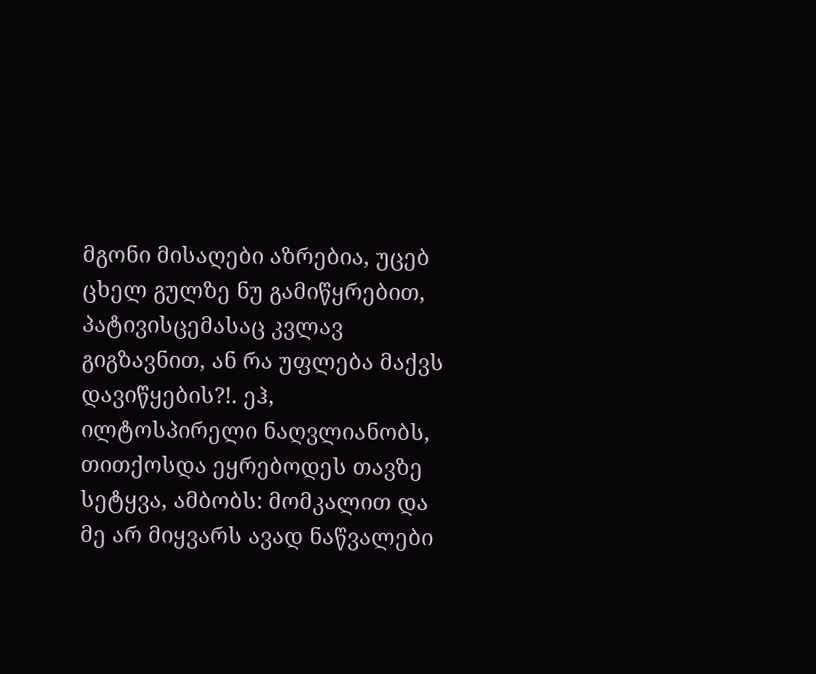მგონი მისაღები აზრებია, უცებ ცხელ გულზე ნუ გამიწყრებით, პატივისცემასაც კვლავ გიგზავნით, ან რა უფლება მაქვს დავიწყების?!. ეჰ, ილტოსპირელი ნაღვლიანობს, თითქოსდა ეყრებოდეს თავზე სეტყვა, ამბობს: მომკალით და მე არ მიყვარს ავად ნაწვალები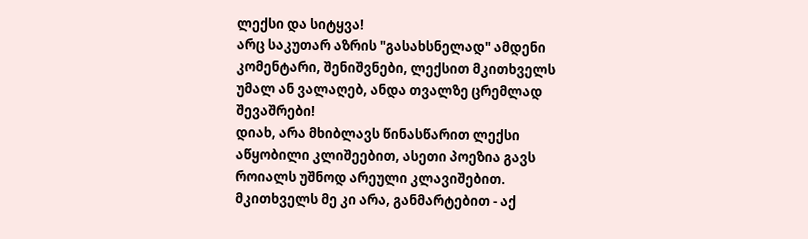ლექსი და სიტყვა!
არც საკუთარ აზრის "გასახსნელად" ამდენი კომენტარი, შენიშვნები, ლექსით მკითხველს უმალ ან ვალაღებ, ანდა თვალზე ცრემლად შევაშრები!
დიახ, არა მხიბლავს წინასწარით ლექსი აწყობილი კლიშეებით, ასეთი პოეზია გავს როიალს უშნოდ არეული კლავიშებით.
მკითხველს მე კი არა, განმარტებით - აქ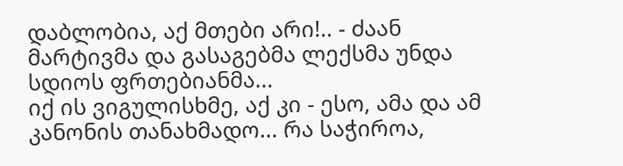დაბლობია, აქ მთები არი!.. - ძაან მარტივმა და გასაგებმა ლექსმა უნდა სდიოს ფრთებიანმა...
იქ ის ვიგულისხმე, აქ კი - ესო, ამა და ამ კანონის თანახმადო... რა საჭიროა,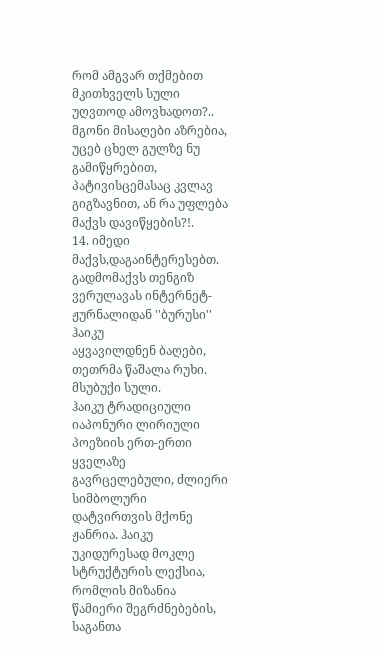რომ ამგვარ თქმებით მკითხველს სული უღვთოდ ამოვხადოთ?..
მგონი მისაღები აზრებია, უცებ ცხელ გულზე ნუ გამიწყრებით, პატივისცემასაც კვლავ გიგზავნით, ან რა უფლება მაქვს დავიწყების?!.
14. იმედი მაქვს,დაგაინტერესებთ.
გადმომაქვს თენგიზ ვერულავას ინტერნეტ- ჟურნალიდან ''ბურუსი''
ჰაიკუ
აყვავილდნენ ბაღები, თეთრმა წაშალა რუხი. მსუბუქი სული.
ჰაიკუ ტრადიციული იაპონური ლირიული პოეზიის ერთ-ერთი ყველაზე გავრცელებული, ძლიერი სიმბოლური დატვირთვის მქონე ჟანრია. ჰაიკუ უკიდურესად მოკლე სტრუქტურის ლექსია, რომლის მიზანია წამიერი შეგრძნებების, საგანთა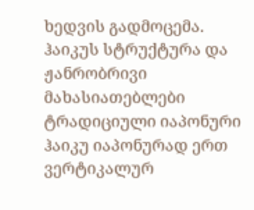ხედვის გადმოცემა.
ჰაიკუს სტრუქტურა და ჟანრობრივი მახასიათებლები ტრადიციული იაპონური ჰაიკუ იაპონურად ერთ ვერტიკალურ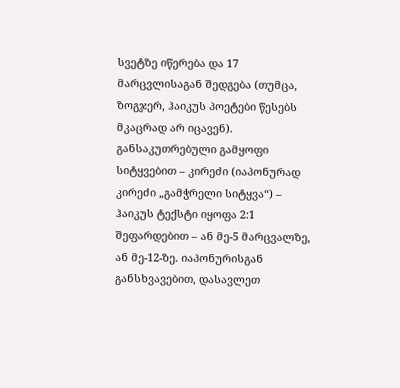სვეტზე იწერება და 17 მარცვლისაგან შედგება (თუმცა, ზოგჯერ, ჰაიკუს პოეტები წესებს მკაცრად არ იცავენ). განსაკუთრებული გამყოფი სიტყვებით – კირეძი (იაპონურად კირეძი „გამჭრელი სიტყვა“) – ჰაიკუს ტექსტი იყოფა 2:1 შეფარდებით – ან მე-5 მარცვალზე, ან მე-12-ზე. იაპონურისგან განსხვავებით, დასავლეთ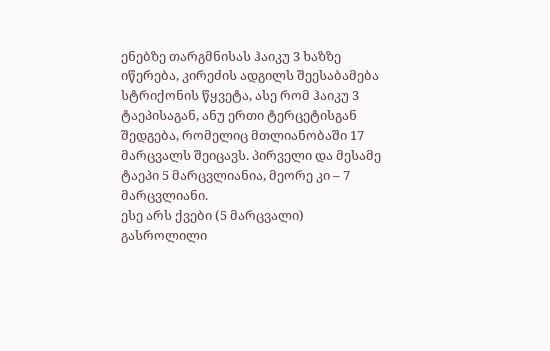ენებზე თარგმნისას ჰაიკუ 3 ხაზზე იწერება, კირეძის ადგილს შეესაბამება სტრიქონის წყვეტა, ასე რომ ჰაიკუ 3 ტაეპისაგან, ანუ ერთი ტერცეტისგან შედგება, რომელიც მთლიანობაში 17 მარცვალს შეიცავს. პირველი და მესამე ტაეპი 5 მარცვლიანია, მეორე კი – 7 მარცვლიანი.
ესე არს ქვები (5 მარცვალი) გასროლილი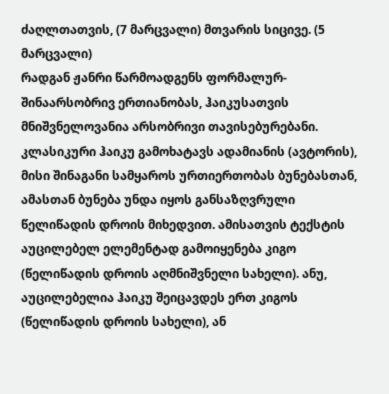ძაღლთათვის, (7 მარცვალი) მთვარის სიცივე. (5 მარცვალი)
რადგან ჟანრი წარმოადგენს ფორმალურ-შინაარსობრივ ერთიანობას, ჰაიკუსათვის მნიშვნელოვანია არსობრივი თავისებურებანი. კლასიკური ჰაიკუ გამოხატავს ადამიანის (ავტორის), მისი შინაგანი სამყაროს ურთიერთობას ბუნებასთან, ამასთან ბუნება უნდა იყოს განსაზღვრული წელიწადის დროის მიხედვით. ამისათვის ტექსტის აუცილებელ ელემენტად გამოიყენება კიგო (წელიწადის დროის აღმნიშვნელი სახელი). ანუ, აუცილებელია ჰაიკუ შეიცავდეს ერთ კიგოს (წელიწადის დროის სახელი), ან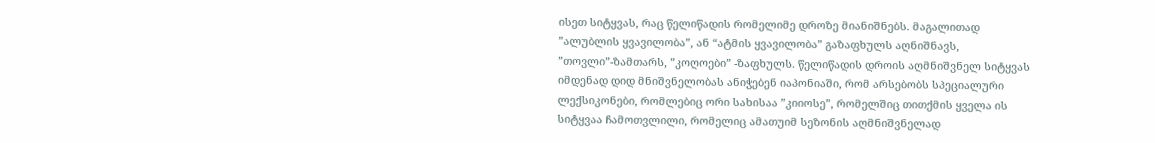ისეთ სიტყვას, რაც წელიწადის რომელიმე დროზე მიანიშნებს. მაგალითად ”ალუბლის ყვავილობა”, ან “ატმის ყვავილობა” გაზაფხულს აღნიშნავს, ”თოვლი”-ზამთარს, ”კოღოები” -ზაფხულს. წელიწადის დროის აღმნიშვნელ სიტყვას იმდენად დიდ მნიშვნელობას ანიჭებენ იაპონიაში, რომ არსებობს სპეციალური ლექსიკონები, რომლებიც ორი სახისაა ”კიიოსე”, რომელშიც თითქმის ყველა ის სიტყვაა ჩამოთვლილი, რომელიც ამათუიმ სეზონის აღმნიშვნელად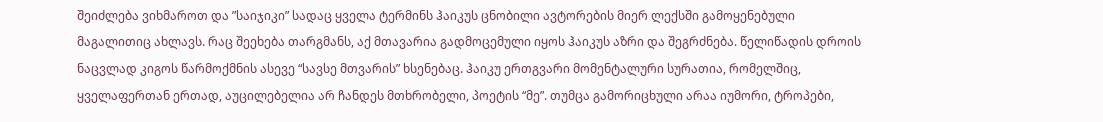შეიძლება ვიხმაროთ და ”საიჯიკი” სადაც ყველა ტერმინს ჰაიკუს ცნობილი ავტორების მიერ ლექსში გამოყენებული მაგალითიც ახლავს. რაც შეეხება თარგმანს, აქ მთავარია გადმოცემული იყოს ჰაიკუს აზრი და შეგრძნება. წელიწადის დროის ნაცვლად კიგოს წარმოქმნის ასევე “სავსე მთვარის” ხსენებაც. ჰაიკუ ერთგვარი მომენტალური სურათია, რომელშიც, ყველაფერთან ერთად, აუცილებელია არ ჩანდეს მთხრობელი, პოეტის “მე”. თუმცა გამორიცხული არაა იუმორი, ტროპები,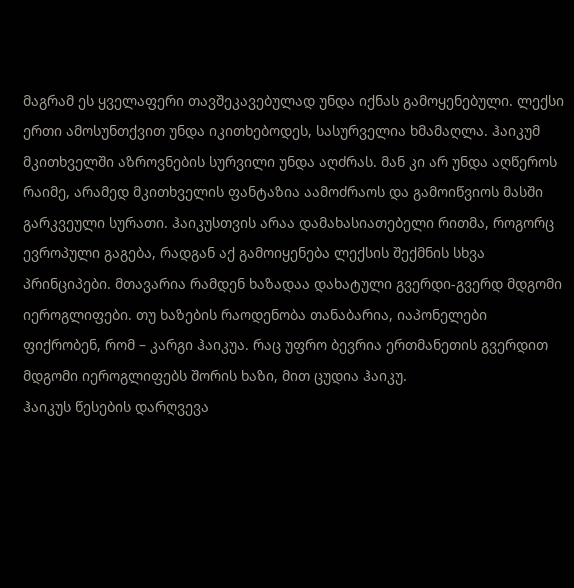მაგრამ ეს ყველაფერი თავშეკავებულად უნდა იქნას გამოყენებული. ლექსი ერთი ამოსუნთქვით უნდა იკითხებოდეს, სასურველია ხმამაღლა. ჰაიკუმ მკითხველში აზროვნების სურვილი უნდა აღძრას. მან კი არ უნდა აღწეროს რაიმე, არამედ მკითხველის ფანტაზია აამოძრაოს და გამოიწვიოს მასში გარკვეული სურათი. ჰაიკუსთვის არაა დამახასიათებელი რითმა, როგორც ევროპული გაგება, რადგან აქ გამოიყენება ლექსის შექმნის სხვა პრინციპები. მთავარია რამდენ ხაზადაა დახატული გვერდი-გვერდ მდგომი იეროგლიფები. თუ ხაზების რაოდენობა თანაბარია, იაპონელები ფიქრობენ, რომ – კარგი ჰაიკუა. რაც უფრო ბევრია ერთმანეთის გვერდით მდგომი იეროგლიფებს შორის ხაზი, მით ცუდია ჰაიკუ.
ჰაიკუს წესების დარღვევა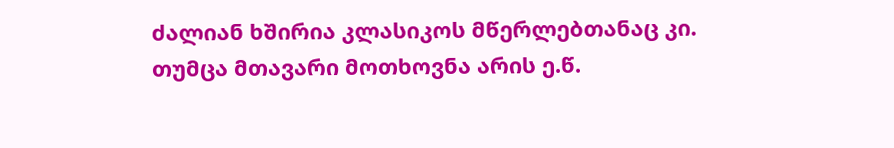ძალიან ხშირია კლასიკოს მწერლებთანაც კი. თუმცა მთავარი მოთხოვნა არის ე.წ.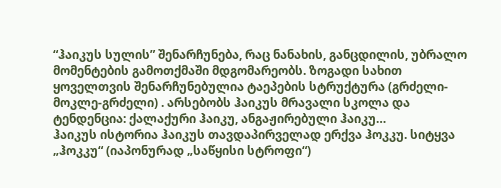“ჰაიკუს სულის” შენარჩუნება, რაც ნანახის, განცდილის, უბრალო მომენტების გამოთქმაში მდგომარეობს. ზოგადი სახით ყოველთვის შენარჩუნებულია ტაეპების სტრუქტურა (გრძელი-მოკლე-გრძელი) . არსებობს ჰაიკუს მრავალი სკოლა და ტენდენცია: ქალაქური ჰაიკუ, ანგაჟირებული ჰაიკუ…
ჰაიკუს ისტორია ჰაიკუს თავდაპირველად ერქვა ჰოკკუ. სიტყვა „ჰოკკუ“ (იაპონურად „საწყისი სტროფი“)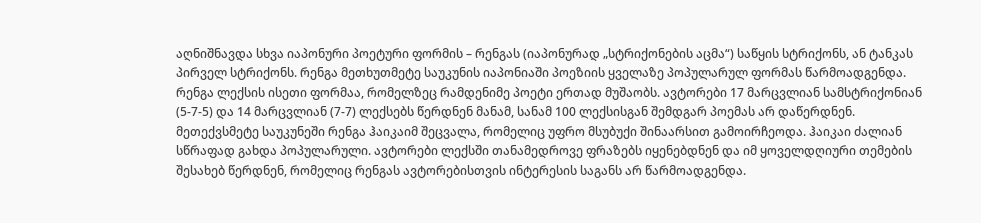აღნიშნავდა სხვა იაპონური პოეტური ფორმის – რენგას (იაპონურად „სტრიქონების აცმა“) საწყის სტრიქონს, ან ტანკას პირველ სტრიქონს. რენგა მეთხუთმეტე საუკუნის იაპონიაში პოეზიის ყველაზე პოპულარულ ფორმას წარმოადგენდა. რენგა ლექსის ისეთი ფორმაა, რომელზეც რამდენიმე პოეტი ერთად მუშაობს. ავტორები 17 მარცვლიან სამსტრიქონიან (5-7-5) და 14 მარცვლიან (7-7) ლექსებს წერდნენ მანამ, სანამ 100 ლექსისგან შემდგარ პოემას არ დაწერდნენ. მეთექვსმეტე საუკუნეში რენგა ჰაიკაიმ შეცვალა, რომელიც უფრო მსუბუქი შინაარსით გამოირჩეოდა. ჰაიკაი ძალიან სწრაფად გახდა პოპულარული. ავტორები ლექსში თანამედროვე ფრაზებს იყენებდნენ და იმ ყოველდღიური თემების შესახებ წერდნენ, რომელიც რენგას ავტორებისთვის ინტერესის საგანს არ წარმოადგენდა.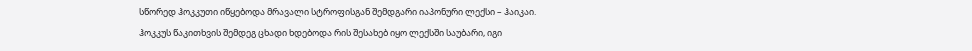სწორედ ჰოკკუთი იწყებოდა მრავალი სტროფისგან შემდგარი იაპონური ლექსი – ჰაიკაი. ჰოკკუს წაკითხვის შემდეგ ცხადი ხდებოდა რის შესახებ იყო ლექსში საუბარი, იგი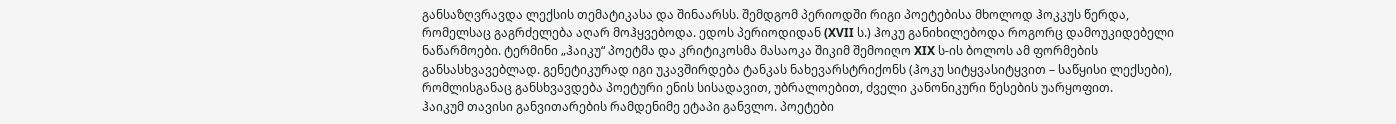განსაზღვრავდა ლექსის თემატიკასა და შინაარსს. შემდგომ პერიოდში რიგი პოეტებისა მხოლოდ ჰოკკუს წერდა, რომელსაც გაგრძელება აღარ მოჰყვებოდა. ედოს პერიოდიდან (XVII ს.) ჰოკუ განიხილებოდა როგორც დამოუკიდებელი ნაწარმოები. ტერმინი „ჰაიკუ“ პოეტმა და კრიტიკოსმა მასაოკა შიკიმ შემოიღო XIX ს-ის ბოლოს ამ ფორმების განსასხვავებლად. გენეტიკურად იგი უკავშირდება ტანკას ნახევარსტრიქონს (ჰოკუ სიტყვასიტყვით – საწყისი ლექსები), რომლისგანაც განსხვავდება პოეტური ენის სისადავით, უბრალოებით, ძველი კანონიკური წესების უარყოფით.
ჰაიკუმ თავისი განვითარების რამდენიმე ეტაპი განვლო. პოეტები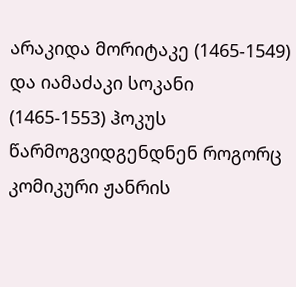არაკიდა მორიტაკე (1465-1549) და იამაძაკი სოკანი (1465-1553) ჰოკუს წარმოგვიდგენდნენ როგორც კომიკური ჟანრის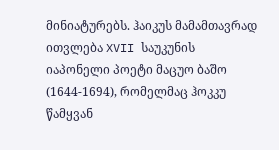მინიატურებს. ჰაიკუს მამამთავრად ითვლება XVII საუკუნის იაპონელი პოეტი მაცუო ბაშო (1644-1694), რომელმაც ჰოკკუ წამყვან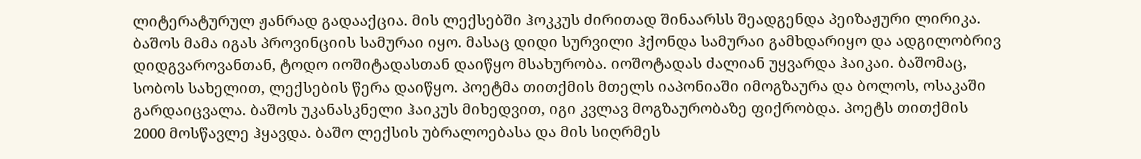ლიტერატურულ ჟანრად გადააქცია. მის ლექსებში ჰოკკუს ძირითად შინაარსს შეადგენდა პეიზაჟური ლირიკა. ბაშოს მამა იგას პროვინციის სამურაი იყო. მასაც დიდი სურვილი ჰქონდა სამურაი გამხდარიყო და ადგილობრივ დიდგვაროვანთან, ტოდო იოშიტადასთან დაიწყო მსახურობა. იოშოტადას ძალიან უყვარდა ჰაიკაი. ბაშომაც, სობოს სახელით, ლექსების წერა დაიწყო. პოეტმა თითქმის მთელს იაპონიაში იმოგზაურა და ბოლოს, ოსაკაში გარდაიცვალა. ბაშოს უკანასკნელი ჰაიკუს მიხედვით, იგი კვლავ მოგზაურობაზე ფიქრობდა. პოეტს თითქმის 2000 მოსწავლე ჰყავდა. ბაშო ლექსის უბრალოებასა და მის სიღრმეს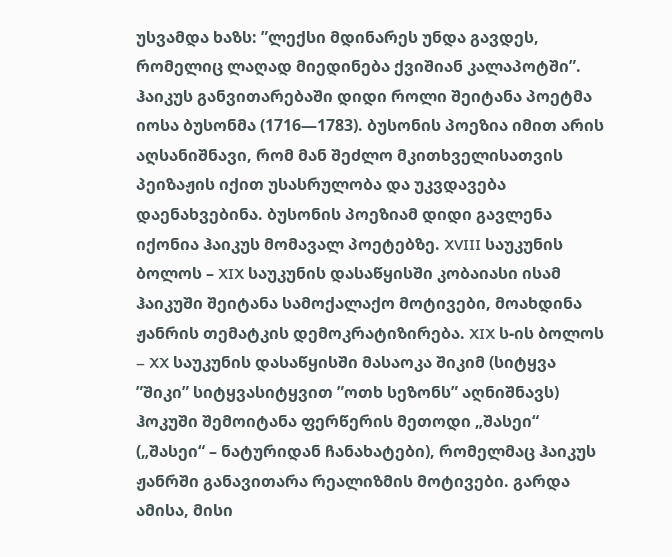უსვამდა ხაზს: ”ლექსი მდინარეს უნდა გავდეს, რომელიც ლაღად მიედინება ქვიშიან კალაპოტში”. ჰაიკუს განვითარებაში დიდი როლი შეიტანა პოეტმა იოსა ბუსონმა (1716—1783). ბუსონის პოეზია იმით არის აღსანიშნავი, რომ მან შეძლო მკითხველისათვის პეიზაჟის იქით უსასრულობა და უკვდავება დაენახვებინა. ბუსონის პოეზიამ დიდი გავლენა იქონია ჰაიკუს მომავალ პოეტებზე. XVIII საუკუნის ბოლოს – XIX საუკუნის დასაწყისში კობაიასი ისამ ჰაიკუში შეიტანა სამოქალაქო მოტივები, მოახდინა ჟანრის თემატკის დემოკრატიზირება. XIX ს-ის ბოლოს – XX საუკუნის დასაწყისში მასაოკა შიკიმ (სიტყვა ”შიკი” სიტყვასიტყვით ”ოთხ სეზონს” აღნიშნავს) ჰოკუში შემოიტანა ფერწერის მეთოდი „შასეი“ („შასეი“ – ნატურიდან ჩანახატები), რომელმაც ჰაიკუს ჟანრში განავითარა რეალიზმის მოტივები. გარდა ამისა, მისი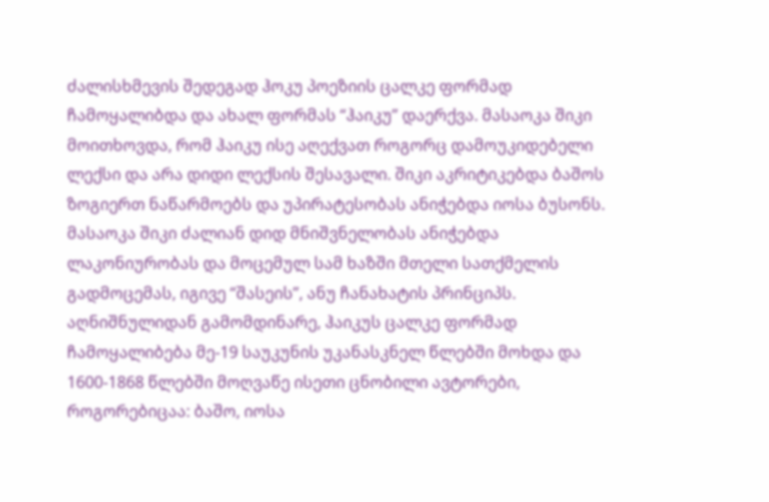ძალისხმევის შედეგად ჰოკუ პოეზიის ცალკე ფორმად ჩამოყალიბდა და ახალ ფორმას “ჰაიკუ” დაერქვა. მასაოკა შიკი მოითხოვდა, რომ ჰაიკუ ისე აღექვათ როგორც დამოუკიდებელი ლექსი და არა დიდი ლექსის შესავალი. შიკი აკრიტიკებდა ბაშოს ზოგიერთ ნაწარმოებს და უპირატესობას ანიჭებდა იოსა ბუსონს. მასაოკა შიკი ძალიან დიდ მნიშვნელობას ანიჭებდა ლაკონიურობას და მოცემულ სამ ხაზში მთელი სათქმელის გადმოცემას, იგივე “შასეის”, ანუ ჩანახატის პრინციპს.
აღნიშნულიდან გამომდინარე, ჰაიკუს ცალკე ფორმად ჩამოყალიბება მე-19 საუკუნის უკანასკნელ წლებში მოხდა და 1600-1868 წლებში მოღვაწე ისეთი ცნობილი ავტორები, როგორებიცაა: ბაშო, იოსა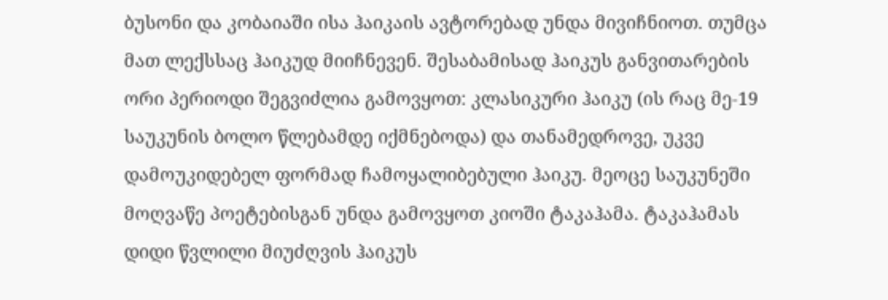ბუსონი და კობაიაში ისა ჰაიკაის ავტორებად უნდა მივიჩნიოთ. თუმცა მათ ლექსსაც ჰაიკუდ მიიჩნევენ. შესაბამისად ჰაიკუს განვითარების ორი პერიოდი შეგვიძლია გამოვყოთ: კლასიკური ჰაიკუ (ის რაც მე-19 საუკუნის ბოლო წლებამდე იქმნებოდა) და თანამედროვე, უკვე დამოუკიდებელ ფორმად ჩამოყალიბებული ჰაიკუ. მეოცე საუკუნეში მოღვაწე პოეტებისგან უნდა გამოვყოთ კიოში ტაკაჰამა. ტაკაჰამას დიდი წვლილი მიუძღვის ჰაიკუს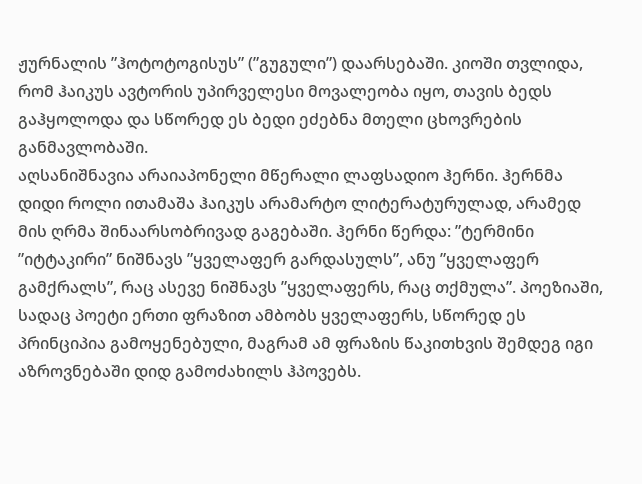ჟურნალის ”ჰოტოტოგისუს” (”გუგული”) დაარსებაში. კიოში თვლიდა, რომ ჰაიკუს ავტორის უპირველესი მოვალეობა იყო, თავის ბედს გაჰყოლოდა და სწორედ ეს ბედი ეძებნა მთელი ცხოვრების განმავლობაში.
აღსანიშნავია არაიაპონელი მწერალი ლაფსადიო ჰერნი. ჰერნმა დიდი როლი ითამაშა ჰაიკუს არამარტო ლიტერატურულად, არამედ მის ღრმა შინაარსობრივად გაგებაში. ჰერნი წერდა: ”ტერმინი ”იტტაკირი” ნიშნავს ”ყველაფერ გარდასულს”, ანუ ”ყველაფერ გამქრალს”, რაც ასევე ნიშნავს ”ყველაფერს, რაც თქმულა”. პოეზიაში, სადაც პოეტი ერთი ფრაზით ამბობს ყველაფერს, სწორედ ეს პრინციპია გამოყენებული, მაგრამ ამ ფრაზის წაკითხვის შემდეგ იგი აზროვნებაში დიდ გამოძახილს ჰპოვებს.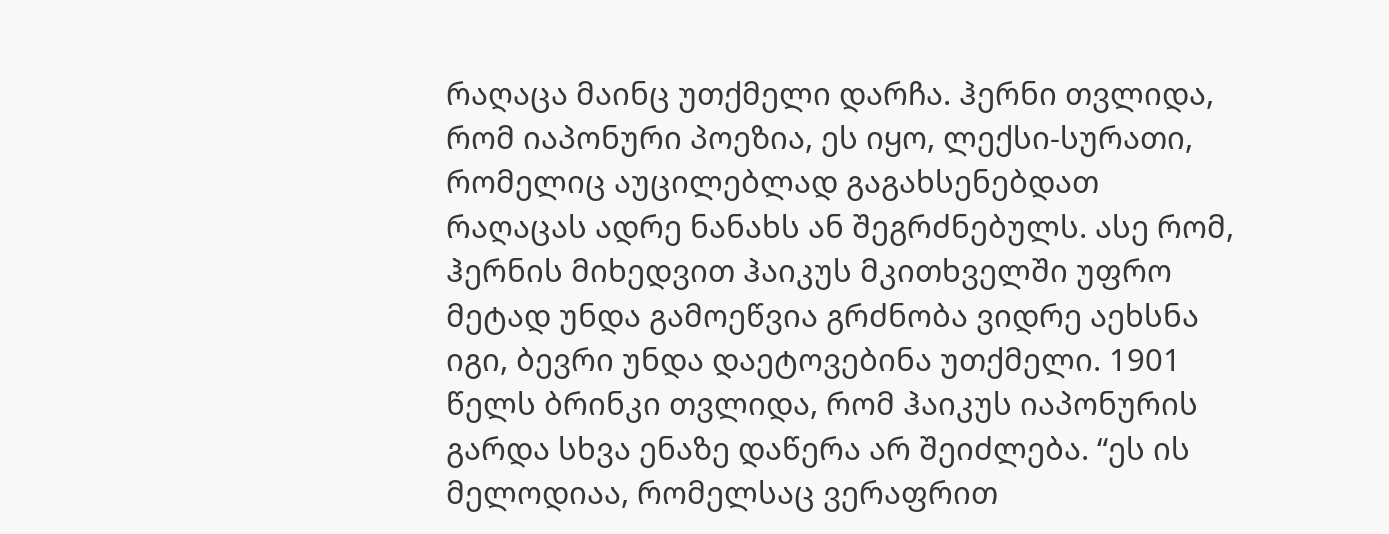რაღაცა მაინც უთქმელი დარჩა. ჰერნი თვლიდა, რომ იაპონური პოეზია, ეს იყო, ლექსი-სურათი, რომელიც აუცილებლად გაგახსენებდათ რაღაცას ადრე ნანახს ან შეგრძნებულს. ასე რომ, ჰერნის მიხედვით ჰაიკუს მკითხველში უფრო მეტად უნდა გამოეწვია გრძნობა ვიდრე აეხსნა იგი, ბევრი უნდა დაეტოვებინა უთქმელი. 1901 წელს ბრინკი თვლიდა, რომ ჰაიკუს იაპონურის გარდა სხვა ენაზე დაწერა არ შეიძლება. “ეს ის მელოდიაა, რომელსაც ვერაფრით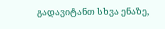გადავიტანთ სხვა ენაზე,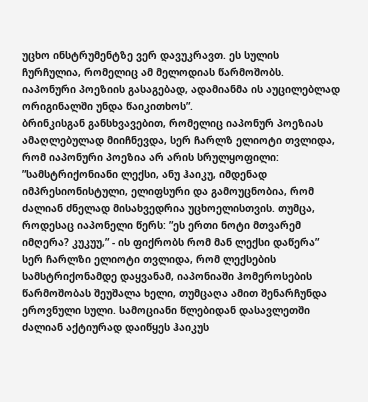უცხო ინსტრუმენტზე ვერ დავუკრავთ. ეს სულის ჩურჩულია, რომელიც ამ მელოდიას წარმოშობს. იაპონური პოეზიის გასაგებად, ადამიანმა ის აუცილებლად ორიგინალში უნდა წაიკითხოს”.
ბრინკისგან განსხვავებით, რომელიც იაპონურ პოეზიას ამაღლებულად მიიჩნევდა, სერ ჩარლზ ელიოტი თვლიდა, რომ იაპონური პოეზია არ არის სრულყოფილი: ”სამსტრიქონიანი ლექსი, ანუ ჰაიკუ, იმდენად იმპრესიონისტული, ელიფსური და გამოუცნობია, რომ ძალიან ძნელად მისახვედრია უცხოელისთვის. თუმცა, როდესაც იაპონელი წერს: ”ეს ერთი ნოტი მთვარემ იმღერა? კუკუუ,” - ის ფიქრობს რომ მან ლექსი დაწერა” სერ ჩარლზი ელიოტი თვლიდა, რომ ლექსების სამსტრიქონამდე დაყვანამ, იაპონიაში ჰომეროსების წარმოშობას შეუშალა ხელი, თუმცაღა ამით შენარჩუნდა ეროვნული სული. სამოციანი წლებიდან დასავლეთში ძალიან აქტიურად დაიწყეს ჰაიკუს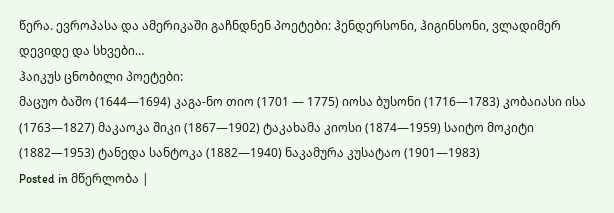წერა. ევროპასა და ამერიკაში გაჩნდნენ პოეტები: ჰენდერსონი, ჰიგინსონი, ვლადიმერ დევიდე და სხვები…
ჰაიკუს ცნობილი პოეტები:
მაცუო ბაშო (1644—1694) კაგა-ნო თიო (1701 — 1775) იოსა ბუსონი (1716—1783) კობაიასი ისა (1763—1827) მაკაოკა შიკი (1867—1902) ტაკახამა კიოსი (1874—1959) საიტო მოკიტი (1882—1953) ტანედა სანტოკა (1882—1940) ნაკამურა კუსატაო (1901—1983)
Posted in მწერლობა |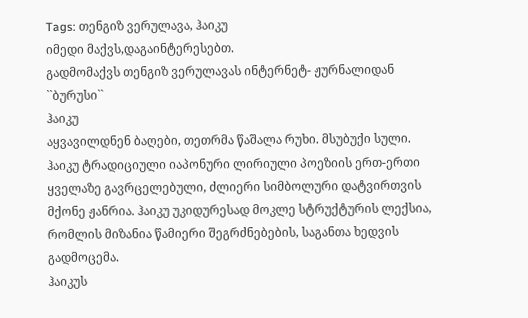Tags: თენგიზ ვერულავა, ჰაიკუ
იმედი მაქვს,დაგაინტერესებთ.
გადმომაქვს თენგიზ ვერულავას ინტერნეტ- ჟურნალიდან ``ბურუსი``
ჰაიკუ
აყვავილდნენ ბაღები, თეთრმა წაშალა რუხი. მსუბუქი სული.
ჰაიკუ ტრადიციული იაპონური ლირიული პოეზიის ერთ-ერთი ყველაზე გავრცელებული, ძლიერი სიმბოლური დატვირთვის მქონე ჟანრია. ჰაიკუ უკიდურესად მოკლე სტრუქტურის ლექსია, რომლის მიზანია წამიერი შეგრძნებების, საგანთა ხედვის გადმოცემა.
ჰაიკუს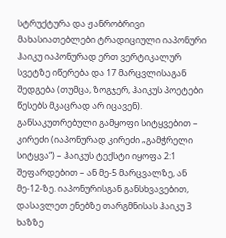სტრუქტურა და ჟანრობრივი მახასიათებლები ტრადიციული იაპონური ჰაიკუ იაპონურად ერთ ვერტიკალურ სვეტზე იწერება და 17 მარცვლისაგან შედგება (თუმცა, ზოგჯერ, ჰაიკუს პოეტები წესებს მკაცრად არ იცავენ). განსაკუთრებული გამყოფი სიტყვებით – კირეძი (იაპონურად კირეძი „გამჭრელი სიტყვა“) – ჰაიკუს ტექსტი იყოფა 2:1 შეფარდებით – ან მე-5 მარცვალზე, ან მე-12-ზე. იაპონურისგან განსხვავებით, დასავლეთ ენებზე თარგმნისას ჰაიკუ 3 ხაზზე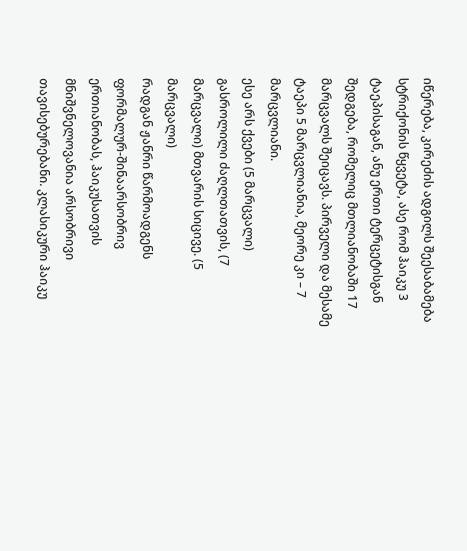იწერება, კირეძის ადგილს შეესაბამება სტრიქონის წყვეტა, ასე რომ ჰაიკუ 3 ტაეპისაგან, ანუ ერთი ტერცეტისგან შედგება, რომელიც მთლიანობაში 17 მარცვალს შეიცავს. პირველი და მესამე ტაეპი 5 მარცვლიანია, მეორე კი – 7 მარცვლიანი.
ესე არს ქვები (5 მარცვალი) გასროლილი ძაღლთათვის, (7 მარცვალი) მთვარის სიცივე. (5 მარცვალი)
რადგან ჟანრი წარმოადგენს ფორმალურ-შინაარსობრივ ერთიანობას, ჰაიკუსათვის მნიშვნელოვანია არსობრივი თავისებურებანი. კლასიკური ჰაიკუ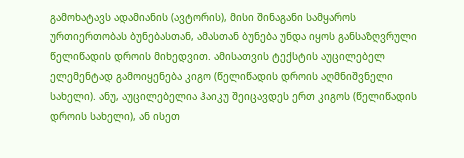გამოხატავს ადამიანის (ავტორის), მისი შინაგანი სამყაროს ურთიერთობას ბუნებასთან, ამასთან ბუნება უნდა იყოს განსაზღვრული წელიწადის დროის მიხედვით. ამისათვის ტექსტის აუცილებელ ელემენტად გამოიყენება კიგო (წელიწადის დროის აღმნიშვნელი სახელი). ანუ, აუცილებელია ჰაიკუ შეიცავდეს ერთ კიგოს (წელიწადის დროის სახელი), ან ისეთ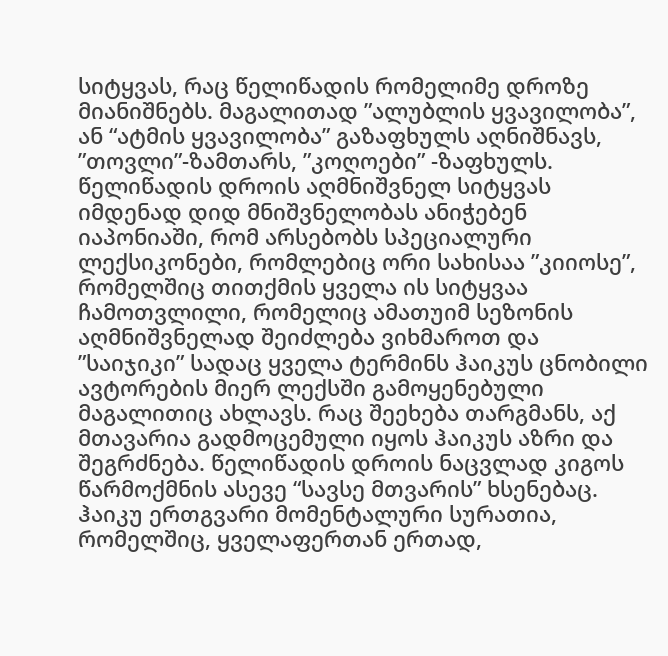სიტყვას, რაც წელიწადის რომელიმე დროზე მიანიშნებს. მაგალითად ”ალუბლის ყვავილობა”, ან “ატმის ყვავილობა” გაზაფხულს აღნიშნავს, ”თოვლი”-ზამთარს, ”კოღოები” -ზაფხულს. წელიწადის დროის აღმნიშვნელ სიტყვას იმდენად დიდ მნიშვნელობას ანიჭებენ იაპონიაში, რომ არსებობს სპეციალური ლექსიკონები, რომლებიც ორი სახისაა ”კიიოსე”, რომელშიც თითქმის ყველა ის სიტყვაა ჩამოთვლილი, რომელიც ამათუიმ სეზონის აღმნიშვნელად შეიძლება ვიხმაროთ და ”საიჯიკი” სადაც ყველა ტერმინს ჰაიკუს ცნობილი ავტორების მიერ ლექსში გამოყენებული მაგალითიც ახლავს. რაც შეეხება თარგმანს, აქ მთავარია გადმოცემული იყოს ჰაიკუს აზრი და შეგრძნება. წელიწადის დროის ნაცვლად კიგოს წარმოქმნის ასევე “სავსე მთვარის” ხსენებაც. ჰაიკუ ერთგვარი მომენტალური სურათია, რომელშიც, ყველაფერთან ერთად,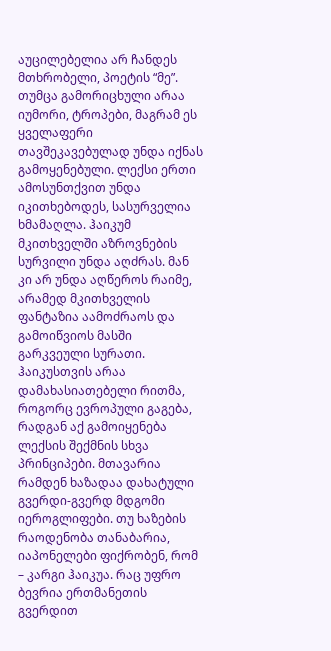აუცილებელია არ ჩანდეს მთხრობელი, პოეტის “მე”. თუმცა გამორიცხული არაა იუმორი, ტროპები, მაგრამ ეს ყველაფერი თავშეკავებულად უნდა იქნას გამოყენებული. ლექსი ერთი ამოსუნთქვით უნდა იკითხებოდეს, სასურველია ხმამაღლა. ჰაიკუმ მკითხველში აზროვნების სურვილი უნდა აღძრას. მან კი არ უნდა აღწეროს რაიმე, არამედ მკითხველის ფანტაზია აამოძრაოს და გამოიწვიოს მასში გარკვეული სურათი. ჰაიკუსთვის არაა დამახასიათებელი რითმა, როგორც ევროპული გაგება, რადგან აქ გამოიყენება ლექსის შექმნის სხვა პრინციპები. მთავარია რამდენ ხაზადაა დახატული გვერდი-გვერდ მდგომი იეროგლიფები. თუ ხაზების რაოდენობა თანაბარია, იაპონელები ფიქრობენ, რომ – კარგი ჰაიკუა. რაც უფრო ბევრია ერთმანეთის გვერდით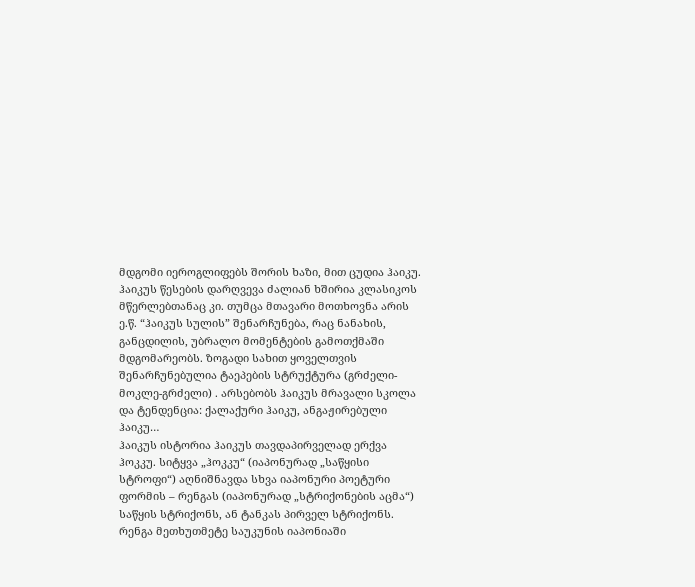მდგომი იეროგლიფებს შორის ხაზი, მით ცუდია ჰაიკუ.
ჰაიკუს წესების დარღვევა ძალიან ხშირია კლასიკოს მწერლებთანაც კი. თუმცა მთავარი მოთხოვნა არის ე.წ. “ჰაიკუს სულის” შენარჩუნება, რაც ნანახის, განცდილის, უბრალო მომენტების გამოთქმაში მდგომარეობს. ზოგადი სახით ყოველთვის შენარჩუნებულია ტაეპების სტრუქტურა (გრძელი-მოკლე-გრძელი) . არსებობს ჰაიკუს მრავალი სკოლა და ტენდენცია: ქალაქური ჰაიკუ, ანგაჟირებული ჰაიკუ…
ჰაიკუს ისტორია ჰაიკუს თავდაპირველად ერქვა ჰოკკუ. სიტყვა „ჰოკკუ“ (იაპონურად „საწყისი სტროფი“) აღნიშნავდა სხვა იაპონური პოეტური ფორმის – რენგას (იაპონურად „სტრიქონების აცმა“) საწყის სტრიქონს, ან ტანკას პირველ სტრიქონს. რენგა მეთხუთმეტე საუკუნის იაპონიაში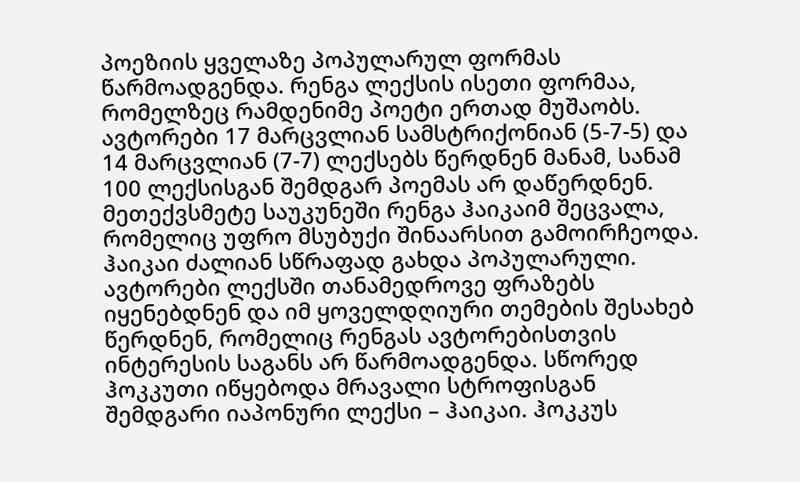პოეზიის ყველაზე პოპულარულ ფორმას წარმოადგენდა. რენგა ლექსის ისეთი ფორმაა, რომელზეც რამდენიმე პოეტი ერთად მუშაობს. ავტორები 17 მარცვლიან სამსტრიქონიან (5-7-5) და 14 მარცვლიან (7-7) ლექსებს წერდნენ მანამ, სანამ 100 ლექსისგან შემდგარ პოემას არ დაწერდნენ. მეთექვსმეტე საუკუნეში რენგა ჰაიკაიმ შეცვალა, რომელიც უფრო მსუბუქი შინაარსით გამოირჩეოდა. ჰაიკაი ძალიან სწრაფად გახდა პოპულარული. ავტორები ლექსში თანამედროვე ფრაზებს იყენებდნენ და იმ ყოველდღიური თემების შესახებ წერდნენ, რომელიც რენგას ავტორებისთვის ინტერესის საგანს არ წარმოადგენდა. სწორედ ჰოკკუთი იწყებოდა მრავალი სტროფისგან შემდგარი იაპონური ლექსი – ჰაიკაი. ჰოკკუს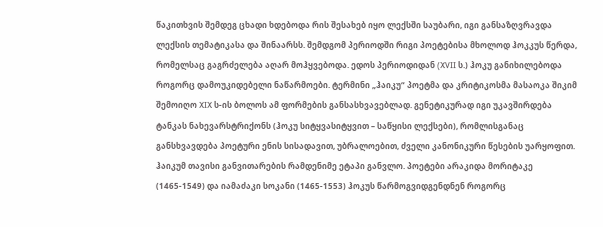წაკითხვის შემდეგ ცხადი ხდებოდა რის შესახებ იყო ლექსში საუბარი, იგი განსაზღვრავდა ლექსის თემატიკასა და შინაარსს. შემდგომ პერიოდში რიგი პოეტებისა მხოლოდ ჰოკკუს წერდა, რომელსაც გაგრძელება აღარ მოჰყვებოდა. ედოს პერიოდიდან (XVII ს.) ჰოკუ განიხილებოდა როგორც დამოუკიდებელი ნაწარმოები. ტერმინი „ჰაიკუ“ პოეტმა და კრიტიკოსმა მასაოკა შიკიმ შემოიღო XIX ს-ის ბოლოს ამ ფორმების განსასხვავებლად. გენეტიკურად იგი უკავშირდება ტანკას ნახევარსტრიქონს (ჰოკუ სიტყვასიტყვით – საწყისი ლექსები), რომლისგანაც განსხვავდება პოეტური ენის სისადავით, უბრალოებით, ძველი კანონიკური წესების უარყოფით.
ჰაიკუმ თავისი განვითარების რამდენიმე ეტაპი განვლო. პოეტები არაკიდა მორიტაკე (1465-1549) და იამაძაკი სოკანი (1465-1553) ჰოკუს წარმოგვიდგენდნენ როგორც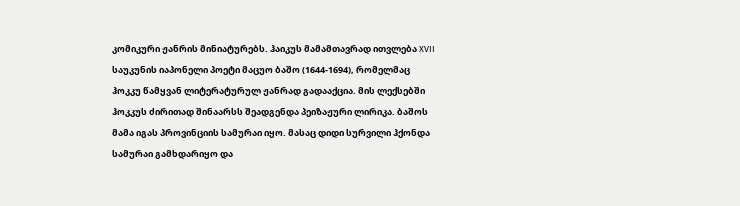კომიკური ჟანრის მინიატურებს. ჰაიკუს მამამთავრად ითვლება XVII საუკუნის იაპონელი პოეტი მაცუო ბაშო (1644-1694), რომელმაც ჰოკკუ წამყვან ლიტერატურულ ჟანრად გადააქცია. მის ლექსებში ჰოკკუს ძირითად შინაარსს შეადგენდა პეიზაჟური ლირიკა. ბაშოს მამა იგას პროვინციის სამურაი იყო. მასაც დიდი სურვილი ჰქონდა სამურაი გამხდარიყო და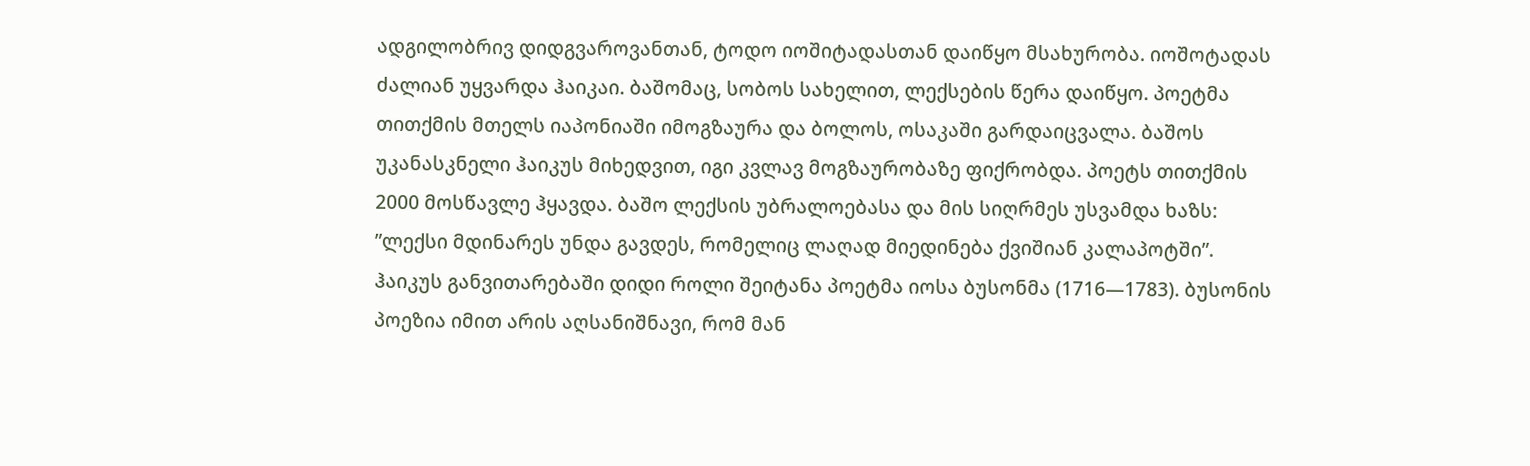ადგილობრივ დიდგვაროვანთან, ტოდო იოშიტადასთან დაიწყო მსახურობა. იოშოტადას ძალიან უყვარდა ჰაიკაი. ბაშომაც, სობოს სახელით, ლექსების წერა დაიწყო. პოეტმა თითქმის მთელს იაპონიაში იმოგზაურა და ბოლოს, ოსაკაში გარდაიცვალა. ბაშოს უკანასკნელი ჰაიკუს მიხედვით, იგი კვლავ მოგზაურობაზე ფიქრობდა. პოეტს თითქმის 2000 მოსწავლე ჰყავდა. ბაშო ლექსის უბრალოებასა და მის სიღრმეს უსვამდა ხაზს: ”ლექსი მდინარეს უნდა გავდეს, რომელიც ლაღად მიედინება ქვიშიან კალაპოტში”. ჰაიკუს განვითარებაში დიდი როლი შეიტანა პოეტმა იოსა ბუსონმა (1716—1783). ბუსონის პოეზია იმით არის აღსანიშნავი, რომ მან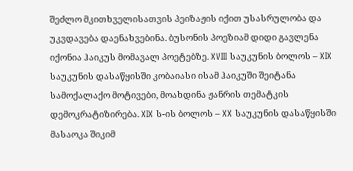შეძლო მკითხველისათვის პეიზაჟის იქით უსასრულობა და უკვდავება დაენახვებინა. ბუსონის პოეზიამ დიდი გავლენა იქონია ჰაიკუს მომავალ პოეტებზე. XVIII საუკუნის ბოლოს – XIX საუკუნის დასაწყისში კობაიასი ისამ ჰაიკუში შეიტანა სამოქალაქო მოტივები, მოახდინა ჟანრის თემატკის დემოკრატიზირება. XIX ს-ის ბოლოს – XX საუკუნის დასაწყისში მასაოკა შიკიმ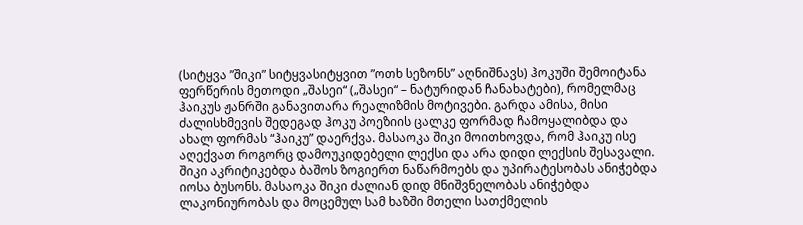(სიტყვა ”შიკი” სიტყვასიტყვით ”ოთხ სეზონს” აღნიშნავს) ჰოკუში შემოიტანა ფერწერის მეთოდი „შასეი“ („შასეი“ – ნატურიდან ჩანახატები), რომელმაც ჰაიკუს ჟანრში განავითარა რეალიზმის მოტივები. გარდა ამისა, მისი ძალისხმევის შედეგად ჰოკუ პოეზიის ცალკე ფორმად ჩამოყალიბდა და ახალ ფორმას “ჰაიკუ” დაერქვა. მასაოკა შიკი მოითხოვდა, რომ ჰაიკუ ისე აღექვათ როგორც დამოუკიდებელი ლექსი და არა დიდი ლექსის შესავალი. შიკი აკრიტიკებდა ბაშოს ზოგიერთ ნაწარმოებს და უპირატესობას ანიჭებდა იოსა ბუსონს. მასაოკა შიკი ძალიან დიდ მნიშვნელობას ანიჭებდა ლაკონიურობას და მოცემულ სამ ხაზში მთელი სათქმელის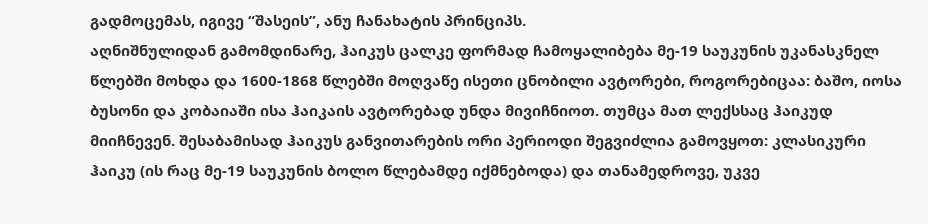გადმოცემას, იგივე “შასეის”, ანუ ჩანახატის პრინციპს.
აღნიშნულიდან გამომდინარე, ჰაიკუს ცალკე ფორმად ჩამოყალიბება მე-19 საუკუნის უკანასკნელ წლებში მოხდა და 1600-1868 წლებში მოღვაწე ისეთი ცნობილი ავტორები, როგორებიცაა: ბაშო, იოსა ბუსონი და კობაიაში ისა ჰაიკაის ავტორებად უნდა მივიჩნიოთ. თუმცა მათ ლექსსაც ჰაიკუდ მიიჩნევენ. შესაბამისად ჰაიკუს განვითარების ორი პერიოდი შეგვიძლია გამოვყოთ: კლასიკური ჰაიკუ (ის რაც მე-19 საუკუნის ბოლო წლებამდე იქმნებოდა) და თანამედროვე, უკვე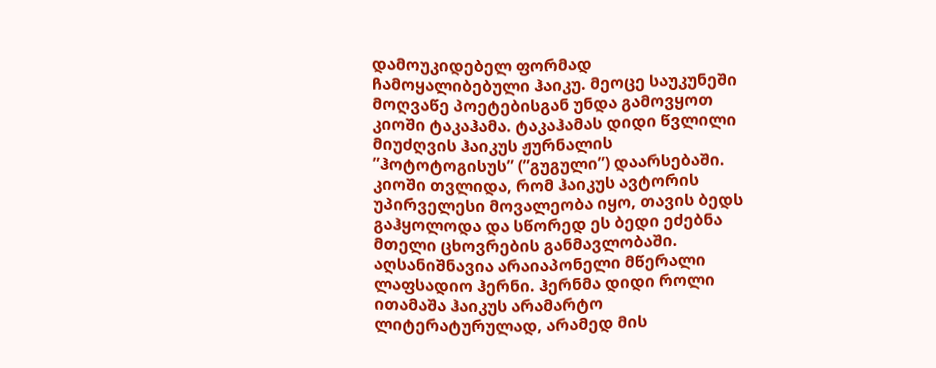დამოუკიდებელ ფორმად ჩამოყალიბებული ჰაიკუ. მეოცე საუკუნეში მოღვაწე პოეტებისგან უნდა გამოვყოთ კიოში ტაკაჰამა. ტაკაჰამას დიდი წვლილი მიუძღვის ჰაიკუს ჟურნალის ”ჰოტოტოგისუს” (”გუგული”) დაარსებაში. კიოში თვლიდა, რომ ჰაიკუს ავტორის უპირველესი მოვალეობა იყო, თავის ბედს გაჰყოლოდა და სწორედ ეს ბედი ეძებნა მთელი ცხოვრების განმავლობაში.
აღსანიშნავია არაიაპონელი მწერალი ლაფსადიო ჰერნი. ჰერნმა დიდი როლი ითამაშა ჰაიკუს არამარტო ლიტერატურულად, არამედ მის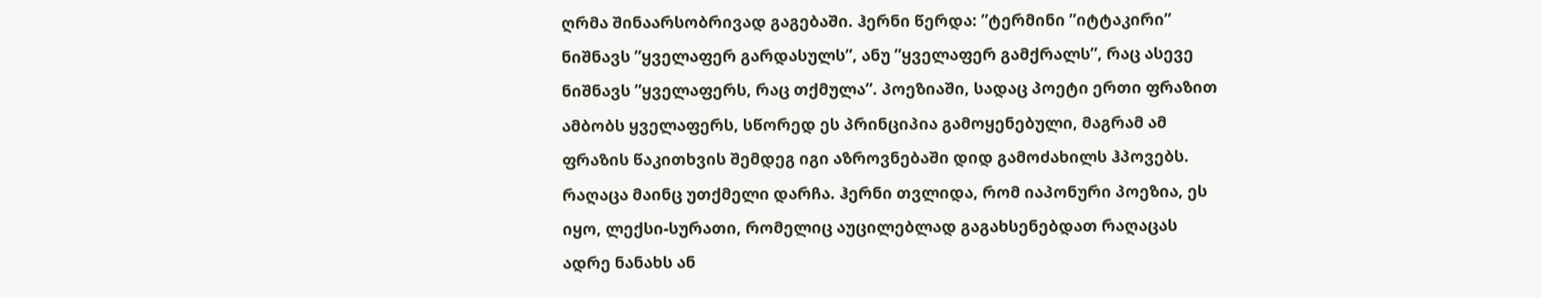ღრმა შინაარსობრივად გაგებაში. ჰერნი წერდა: ”ტერმინი ”იტტაკირი” ნიშნავს ”ყველაფერ გარდასულს”, ანუ ”ყველაფერ გამქრალს”, რაც ასევე ნიშნავს ”ყველაფერს, რაც თქმულა”. პოეზიაში, სადაც პოეტი ერთი ფრაზით ამბობს ყველაფერს, სწორედ ეს პრინციპია გამოყენებული, მაგრამ ამ ფრაზის წაკითხვის შემდეგ იგი აზროვნებაში დიდ გამოძახილს ჰპოვებს. რაღაცა მაინც უთქმელი დარჩა. ჰერნი თვლიდა, რომ იაპონური პოეზია, ეს იყო, ლექსი-სურათი, რომელიც აუცილებლად გაგახსენებდათ რაღაცას ადრე ნანახს ან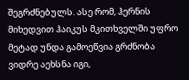შეგრძნებულს. ასე რომ, ჰერნის მიხედვით ჰაიკუს მკითხველში უფრო მეტად უნდა გამოეწვია გრძნობა ვიდრე აეხსნა იგი,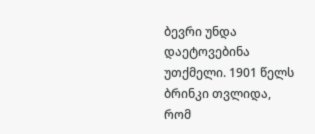ბევრი უნდა დაეტოვებინა უთქმელი. 1901 წელს ბრინკი თვლიდა, რომ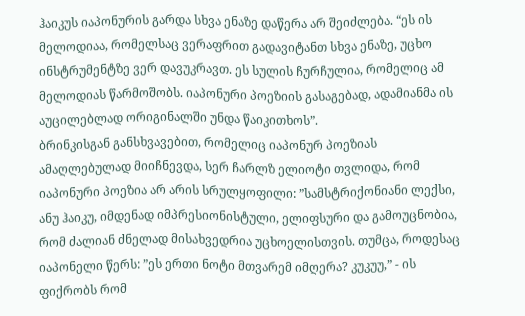ჰაიკუს იაპონურის გარდა სხვა ენაზე დაწერა არ შეიძლება. “ეს ის მელოდიაა, რომელსაც ვერაფრით გადავიტანთ სხვა ენაზე, უცხო ინსტრუმენტზე ვერ დავუკრავთ. ეს სულის ჩურჩულია, რომელიც ამ მელოდიას წარმოშობს. იაპონური პოეზიის გასაგებად, ადამიანმა ის აუცილებლად ორიგინალში უნდა წაიკითხოს”.
ბრინკისგან განსხვავებით, რომელიც იაპონურ პოეზიას ამაღლებულად მიიჩნევდა, სერ ჩარლზ ელიოტი თვლიდა, რომ იაპონური პოეზია არ არის სრულყოფილი: ”სამსტრიქონიანი ლექსი, ანუ ჰაიკუ, იმდენად იმპრესიონისტული, ელიფსური და გამოუცნობია, რომ ძალიან ძნელად მისახვედრია უცხოელისთვის. თუმცა, როდესაც იაპონელი წერს: ”ეს ერთი ნოტი მთვარემ იმღერა? კუკუუ,” - ის ფიქრობს რომ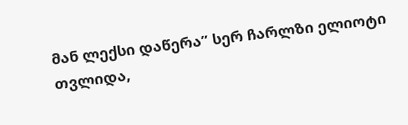მან ლექსი დაწერა” სერ ჩარლზი ელიოტი თვლიდა,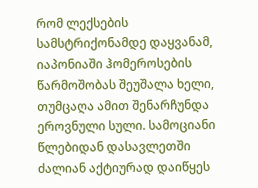რომ ლექსების სამსტრიქონამდე დაყვანამ, იაპონიაში ჰომეროსების წარმოშობას შეუშალა ხელი, თუმცაღა ამით შენარჩუნდა ეროვნული სული. სამოციანი წლებიდან დასავლეთში ძალიან აქტიურად დაიწყეს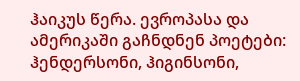ჰაიკუს წერა. ევროპასა და ამერიკაში გაჩნდნენ პოეტები: ჰენდერსონი, ჰიგინსონი,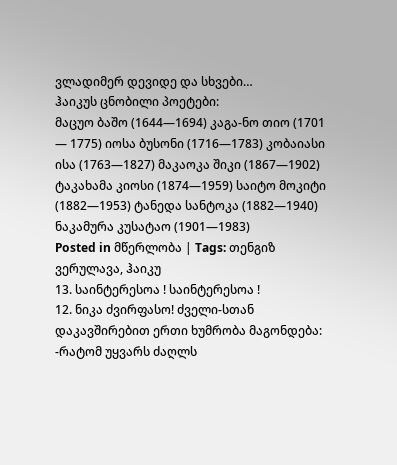ვლადიმერ დევიდე და სხვები…
ჰაიკუს ცნობილი პოეტები:
მაცუო ბაშო (1644—1694) კაგა-ნო თიო (1701 — 1775) იოსა ბუსონი (1716—1783) კობაიასი ისა (1763—1827) მაკაოკა შიკი (1867—1902) ტაკახამა კიოსი (1874—1959) საიტო მოკიტი (1882—1953) ტანედა სანტოკა (1882—1940) ნაკამურა კუსატაო (1901—1983)
Posted in მწერლობა | Tags: თენგიზ ვერულავა, ჰაიკუ
13. საინტერესოა ! საინტერესოა !
12. ნიკა ძვირფასო! ძველი-სთან დაკავშირებით ერთი ხუმრობა მაგონდება: -რატომ უყვარს ძაღლს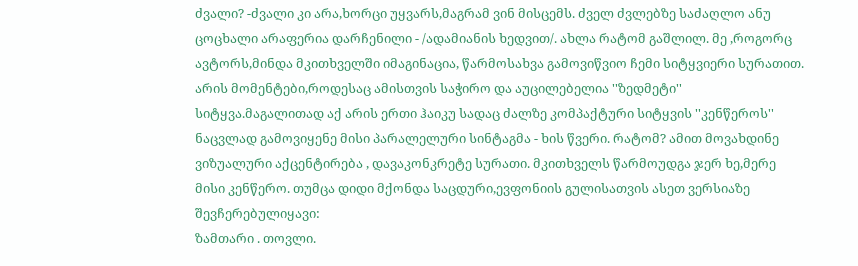ძვალი? -ძვალი კი არა,ხორცი უყვარს,მაგრამ ვინ მისცემს. ძველ ძვლებზე საძაღლო ანუ ცოცხალი არაფერია დარჩენილი - /ადამიანის ხედვით/. ახლა რატომ გაშლილ. მე ,როგორც ავტორს,მინდა მკითხველში იმაგინაცია, წარმოსახვა გამოვიწვიო ჩემი სიტყვიერი სურათით. არის მომენტები,როდესაც ამისთვის საჭირო და აუცილებელია ''ზედმეტი'' სიტყვა.მაგალითად აქ არის ერთი ჰაიკუ სადაც ძალზე კომპაქტური სიტყვის ''კენწეროს'' ნაცვლად გამოვიყენე მისი პარალელური სინტაგმა - ხის წვერი. რატომ? ამით მოვახდინე ვიზუალური აქცენტირება , დავაკონკრეტე სურათი. მკითხველს წარმოუდგა ჯერ ხე,მერე მისი კენწერო. თუმცა დიდი მქონდა საცდური,ევფონიის გულისათვის ასეთ ვერსიაზე შევჩერებულიყავი:
ზამთარი . თოვლი.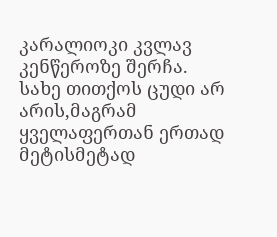კარალიოკი კვლავ კენწეროზე შერჩა.
სახე თითქოს ცუდი არ არის,მაგრამ ყველაფერთან ერთად მეტისმეტად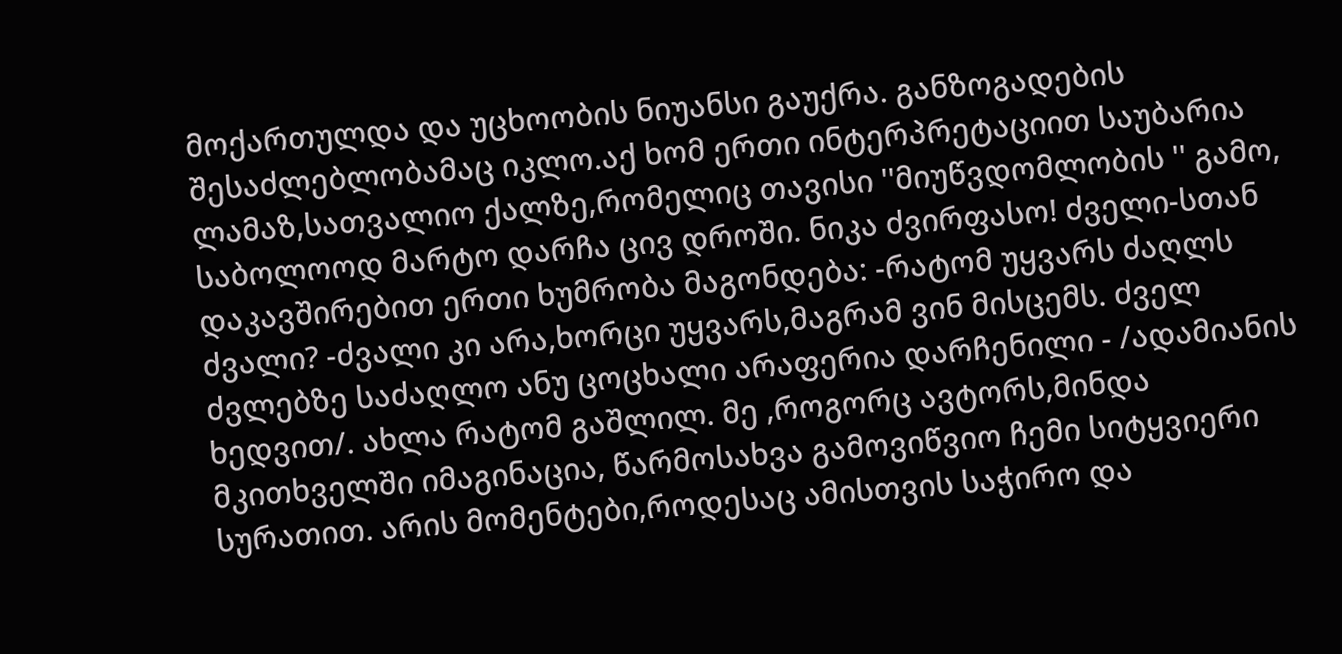მოქართულდა და უცხოობის ნიუანსი გაუქრა. განზოგადების შესაძლებლობამაც იკლო.აქ ხომ ერთი ინტერპრეტაციით საუბარია ლამაზ,სათვალიო ქალზე,რომელიც თავისი ''მიუწვდომლობის '' გამო, საბოლოოდ მარტო დარჩა ცივ დროში. ნიკა ძვირფასო! ძველი-სთან დაკავშირებით ერთი ხუმრობა მაგონდება: -რატომ უყვარს ძაღლს ძვალი? -ძვალი კი არა,ხორცი უყვარს,მაგრამ ვინ მისცემს. ძველ ძვლებზე საძაღლო ანუ ცოცხალი არაფერია დარჩენილი - /ადამიანის ხედვით/. ახლა რატომ გაშლილ. მე ,როგორც ავტორს,მინდა მკითხველში იმაგინაცია, წარმოსახვა გამოვიწვიო ჩემი სიტყვიერი სურათით. არის მომენტები,როდესაც ამისთვის საჭირო და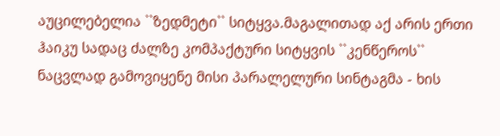აუცილებელია ``ზედმეტი`` სიტყვა.მაგალითად აქ არის ერთი ჰაიკუ სადაც ძალზე კომპაქტური სიტყვის ``კენწეროს`` ნაცვლად გამოვიყენე მისი პარალელური სინტაგმა - ხის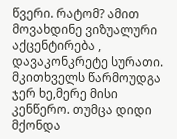წვერი. რატომ? ამით მოვახდინე ვიზუალური აქცენტირება , დავაკონკრეტე სურათი. მკითხველს წარმოუდგა ჯერ ხე,მერე მისი კენწერო. თუმცა დიდი მქონდა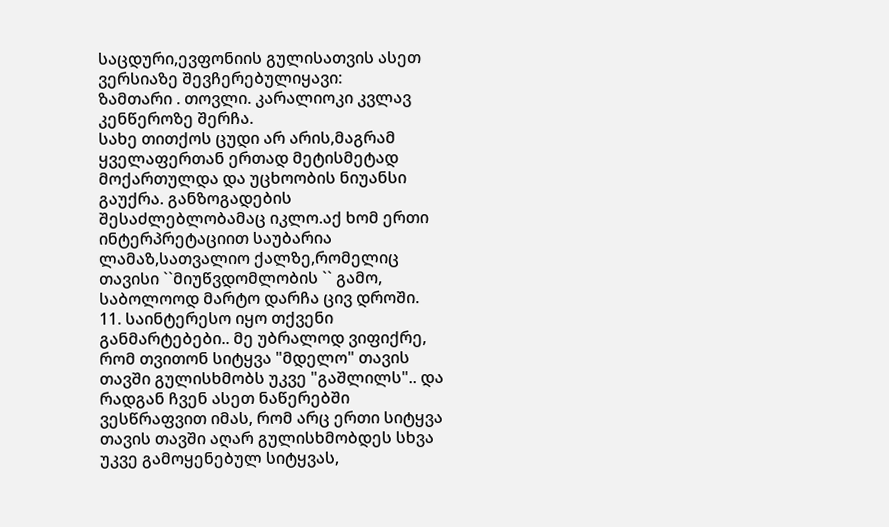საცდური,ევფონიის გულისათვის ასეთ ვერსიაზე შევჩერებულიყავი:
ზამთარი . თოვლი. კარალიოკი კვლავ კენწეროზე შერჩა.
სახე თითქოს ცუდი არ არის,მაგრამ ყველაფერთან ერთად მეტისმეტად მოქართულდა და უცხოობის ნიუანსი გაუქრა. განზოგადების შესაძლებლობამაც იკლო.აქ ხომ ერთი ინტერპრეტაციით საუბარია ლამაზ,სათვალიო ქალზე,რომელიც თავისი ``მიუწვდომლობის `` გამო, საბოლოოდ მარტო დარჩა ცივ დროში.
11. საინტერესო იყო თქვენი განმარტებები.. მე უბრალოდ ვიფიქრე, რომ თვითონ სიტყვა "მდელო" თავის თავში გულისხმობს უკვე "გაშლილს".. და რადგან ჩვენ ასეთ ნაწერებში ვესწრაფვით იმას, რომ არც ერთი სიტყვა თავის თავში აღარ გულისხმობდეს სხვა უკვე გამოყენებულ სიტყვას,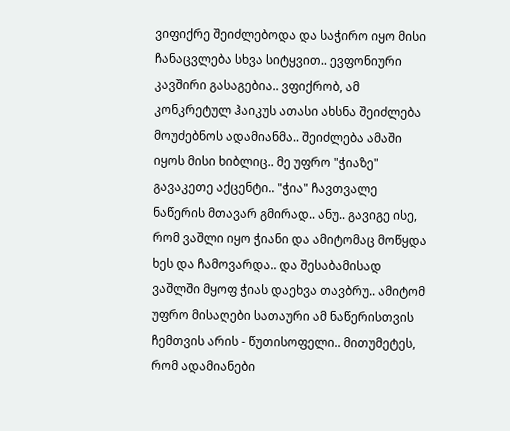ვიფიქრე შეიძლებოდა და საჭირო იყო მისი ჩანაცვლება სხვა სიტყვით.. ევფონიური კავშირი გასაგებია.. ვფიქრობ, ამ კონკრეტულ ჰაიკუს ათასი ახსნა შეიძლება მოუძებნოს ადამიანმა.. შეიძლება ამაში იყოს მისი ხიბლიც.. მე უფრო "ჭიაზე" გავაკეთე აქცენტი.. "ჭია" ჩავთვალე ნაწერის მთავარ გმირად.. ანუ.. გავიგე ისე, რომ ვაშლი იყო ჭიანი და ამიტომაც მოწყდა ხეს და ჩამოვარდა.. და შესაბამისად ვაშლში მყოფ ჭიას დაეხვა თავბრუ.. ამიტომ უფრო მისაღები სათაური ამ ნაწერისთვის ჩემთვის არის - წუთისოფელი.. მითუმეტეს, რომ ადამიანები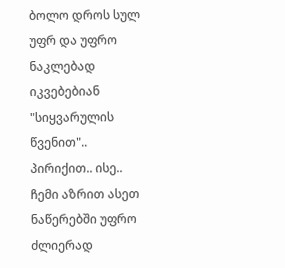ბოლო დროს სულ უფრ და უფრო ნაკლებად იკვებებიან "სიყვარულის წვენით".. პირიქით.. ისე.. ჩემი აზრით ასეთ ნაწერებში უფრო ძლიერად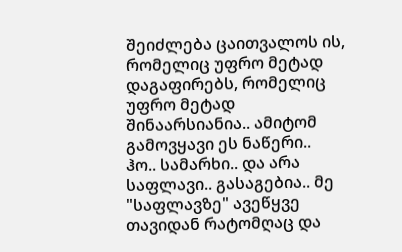შეიძლება ცაითვალოს ის, რომელიც უფრო მეტად დაგაფირებს, რომელიც უფრო მეტად შინაარსიანია.. ამიტომ გამოვყავი ეს ნაწერი..
ჰო.. სამარხი.. და არა საფლავი.. გასაგებია.. მე "საფლავზე" ავეწყვე თავიდან რატომღაც და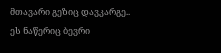მთავარი გეზიც დავკარგე.. ეს ნაწერიც ბევრი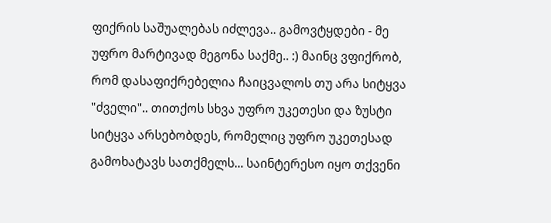ფიქრის საშუალებას იძლევა.. გამოვტყდები - მე უფრო მარტივად მეგონა საქმე.. :) მაინც ვფიქრობ, რომ დასაფიქრებელია ჩაიცვალოს თუ არა სიტყვა "ძველი".. თითქოს სხვა უფრო უკეთესი და ზუსტი სიტყვა არსებობდეს, რომელიც უფრო უკეთესად გამოხატავს სათქმელს... საინტერესო იყო თქვენი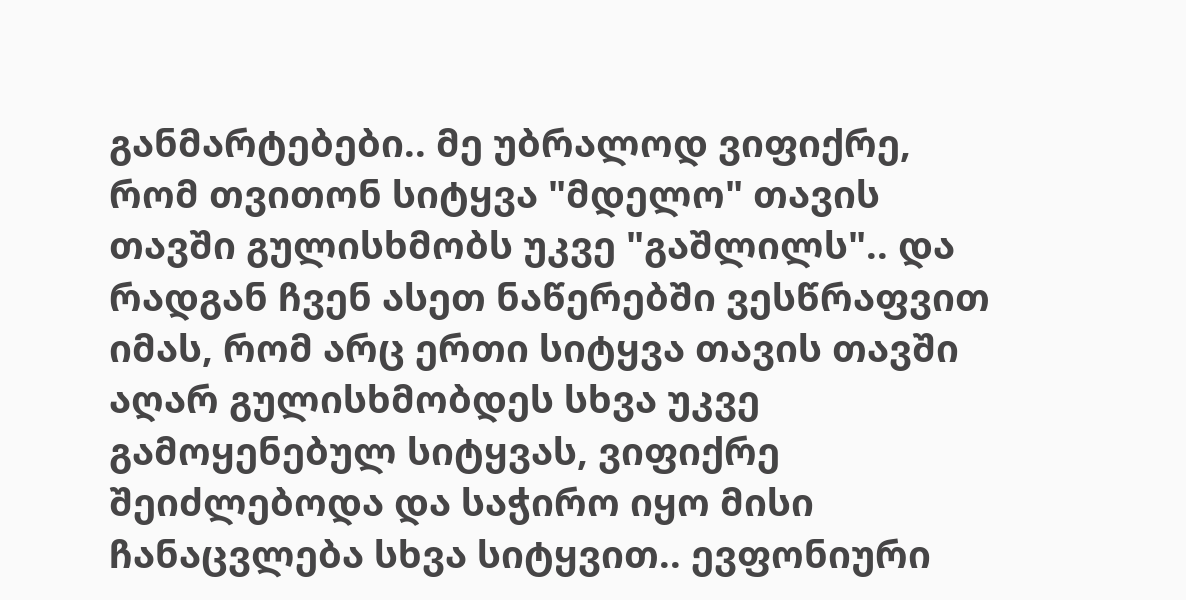განმარტებები.. მე უბრალოდ ვიფიქრე, რომ თვითონ სიტყვა "მდელო" თავის თავში გულისხმობს უკვე "გაშლილს".. და რადგან ჩვენ ასეთ ნაწერებში ვესწრაფვით იმას, რომ არც ერთი სიტყვა თავის თავში აღარ გულისხმობდეს სხვა უკვე გამოყენებულ სიტყვას, ვიფიქრე შეიძლებოდა და საჭირო იყო მისი ჩანაცვლება სხვა სიტყვით.. ევფონიური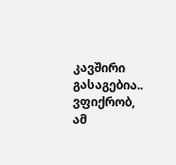კავშირი გასაგებია.. ვფიქრობ, ამ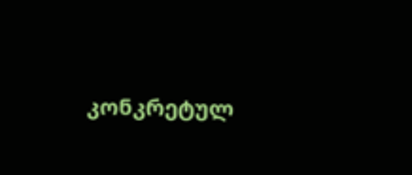კონკრეტულ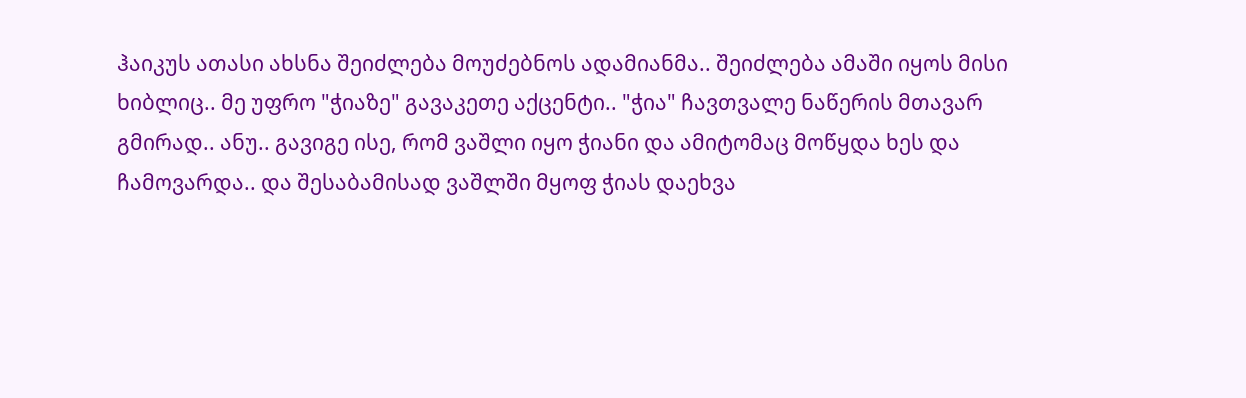ჰაიკუს ათასი ახსნა შეიძლება მოუძებნოს ადამიანმა.. შეიძლება ამაში იყოს მისი ხიბლიც.. მე უფრო "ჭიაზე" გავაკეთე აქცენტი.. "ჭია" ჩავთვალე ნაწერის მთავარ გმირად.. ანუ.. გავიგე ისე, რომ ვაშლი იყო ჭიანი და ამიტომაც მოწყდა ხეს და ჩამოვარდა.. და შესაბამისად ვაშლში მყოფ ჭიას დაეხვა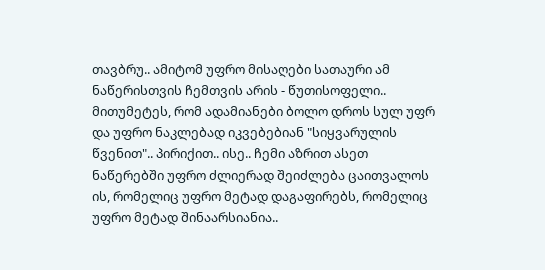თავბრუ.. ამიტომ უფრო მისაღები სათაური ამ ნაწერისთვის ჩემთვის არის - წუთისოფელი.. მითუმეტეს, რომ ადამიანები ბოლო დროს სულ უფრ და უფრო ნაკლებად იკვებებიან "სიყვარულის წვენით".. პირიქით.. ისე.. ჩემი აზრით ასეთ ნაწერებში უფრო ძლიერად შეიძლება ცაითვალოს ის, რომელიც უფრო მეტად დაგაფირებს, რომელიც უფრო მეტად შინაარსიანია..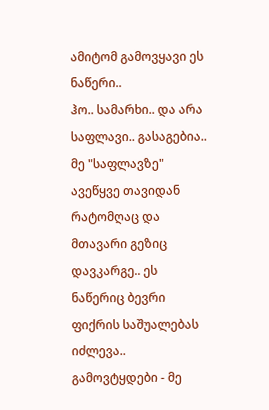ამიტომ გამოვყავი ეს ნაწერი..
ჰო.. სამარხი.. და არა საფლავი.. გასაგებია.. მე "საფლავზე" ავეწყვე თავიდან რატომღაც და მთავარი გეზიც დავკარგე.. ეს ნაწერიც ბევრი ფიქრის საშუალებას იძლევა.. გამოვტყდები - მე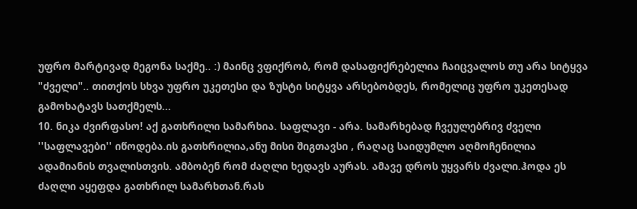უფრო მარტივად მეგონა საქმე.. :) მაინც ვფიქრობ, რომ დასაფიქრებელია ჩაიცვალოს თუ არა სიტყვა "ძველი".. თითქოს სხვა უფრო უკეთესი და ზუსტი სიტყვა არსებობდეს, რომელიც უფრო უკეთესად გამოხატავს სათქმელს...
10. ნიკა ძვირფასო! აქ გათხრილი სამარხია. საფლავი - არა. სამარხებად ჩვეულებრივ ძველი ''საფლავები'' იწოდება.ის გათხრილია,ანუ მისი შიგთავსი , რაღაც საიდუმლო აღმოჩენილია ადამიანის თვალისთვის. ამბობენ რომ ძაღლი ხედავს აურას. ამავე დროს უყვარს ძვალი.ჰოდა ეს ძაღლი აყეფდა გათხრილ სამარხთან.რას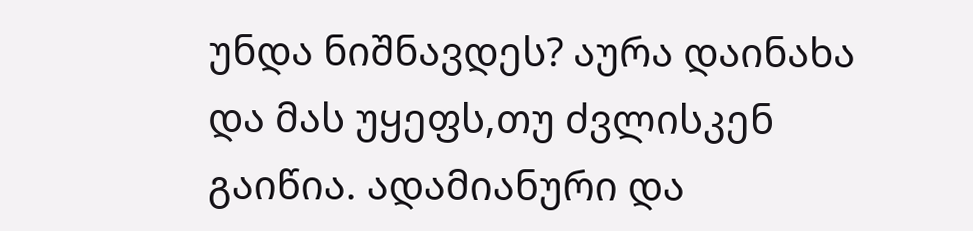უნდა ნიშნავდეს? აურა დაინახა და მას უყეფს,თუ ძვლისკენ გაიწია. ადამიანური და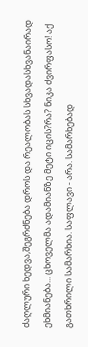ძაღლური ხედვა,შეგრძნება დროს და რეალობას სხვადასხვანაირად ეხმიანება... ცხოველმა ადამიანზე მეტი იცის?რა? ნიკა ძვირფასო! აქ გათხრილი სამარხია. საფლავი - არა. სამარხებად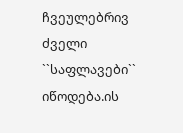ჩვეულებრივ ძველი ``საფლავები`` იწოდება.ის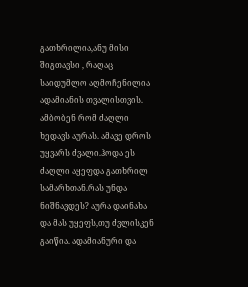გათხრილია,ანუ მისი შიგთავსი , რაღაც საიდუმლო აღმოჩენილია ადამიანის თვალისთვის. ამბობენ რომ ძაღლი ხედავს აურას. ამავე დროს უყვარს ძვალი.ჰოდა ეს ძაღლი აყეფდა გათხრილ სამარხთან.რას უნდა ნიშნავდეს? აურა დაინახა და მას უყეფს,თუ ძვლისკენ გაიწია. ადამიანური და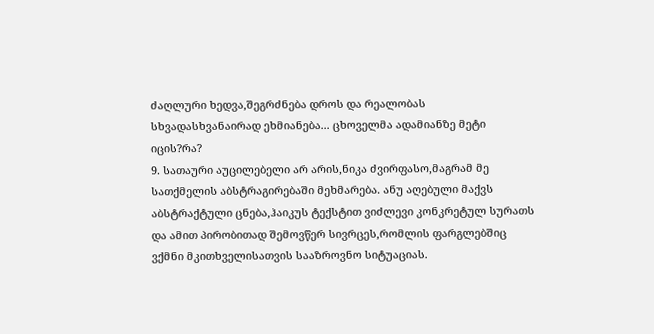ძაღლური ხედვა,შეგრძნება დროს და რეალობას სხვადასხვანაირად ეხმიანება... ცხოველმა ადამიანზე მეტი იცის?რა?
9. სათაური აუცილებელი არ არის,ნიკა ძვირფასო,მაგრამ მე სათქმელის აბსტრაგირებაში მეხმარება. ანუ აღებული მაქვს აბსტრაქტული ცნება,ჰაიკუს ტექსტით ვიძლევი კონკრეტულ სურათს და ამით პირობითად შემოვწერ სივრცეს,რომლის ფარგლებშიც ვქმნი მკითხველისათვის სააზროვნო სიტუაციას.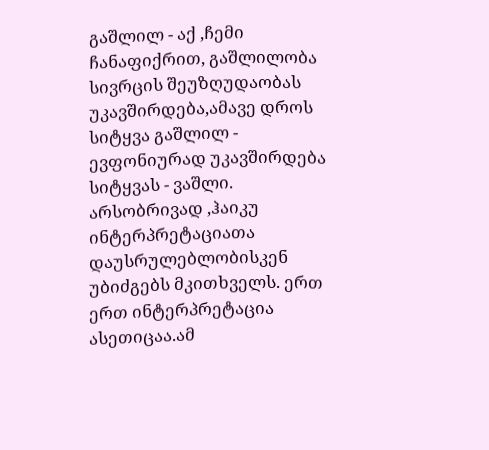გაშლილ - აქ ,ჩემი ჩანაფიქრით, გაშლილობა სივრცის შეუზღუდაობას უკავშირდება,ამავე დროს სიტყვა გაშლილ - ევფონიურად უკავშირდება სიტყვას - ვაშლი. არსობრივად ,ჰაიკუ ინტერპრეტაციათა დაუსრულებლობისკენ უბიძგებს მკითხველს. ერთ ერთ ინტერპრეტაცია ასეთიცაა.ამ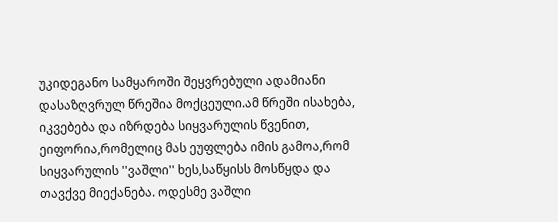უკიდეგანო სამყაროში შეყვრებული ადამიანი დასაზღვრულ წრეშია მოქცეული.ამ წრეში ისახება, იკვებება და იზრდება სიყვარულის წვენით, ეიფორია,რომელიც მას ეუფლება იმის გამოა,რომ სიყვარულის ''ვაშლი'' ხეს,საწყისს მოსწყდა და თავქვე მიექანება. ოდესმე ვაშლი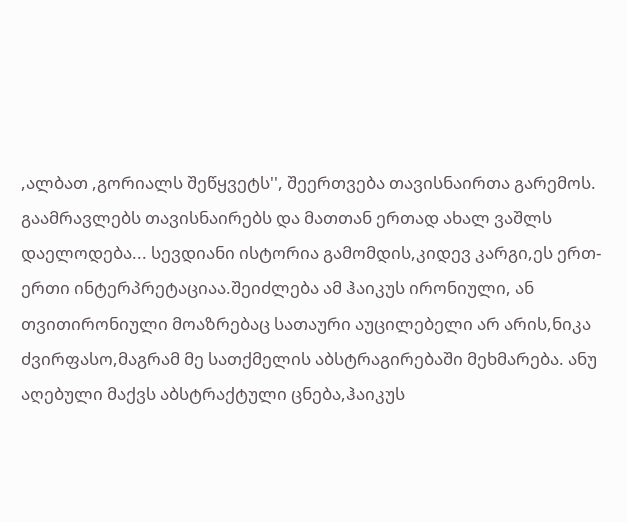,ალბათ ,გორიალს შეწყვეტს'', შეერთვება თავისნაირთა გარემოს. გაამრავლებს თავისნაირებს და მათთან ერთად ახალ ვაშლს დაელოდება... სევდიანი ისტორია გამომდის,კიდევ კარგი,ეს ერთ-ერთი ინტერპრეტაციაა.შეიძლება ამ ჰაიკუს ირონიული, ან თვითირონიული მოაზრებაც სათაური აუცილებელი არ არის,ნიკა ძვირფასო,მაგრამ მე სათქმელის აბსტრაგირებაში მეხმარება. ანუ აღებული მაქვს აბსტრაქტული ცნება,ჰაიკუს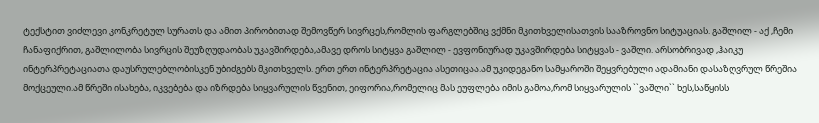ტექსტით ვიძლევი კონკრეტულ სურათს და ამით პირობითად შემოვწერ სივრცეს,რომლის ფარგლებშიც ვქმნი მკითხველისათვის სააზროვნო სიტუაციას. გაშლილ - აქ ,ჩემი ჩანაფიქრით, გაშლილობა სივრცის შეუზღუდაობას უკავშირდება,ამავე დროს სიტყვა გაშლილ - ევფონიურად უკავშირდება სიტყვას - ვაშლი. არსობრივად ,ჰაიკუ ინტერპრეტაციათა დაუსრულებლობისკენ უბიძგებს მკითხველს. ერთ ერთ ინტერპრეტაცია ასეთიცაა.ამ უკიდეგანო სამყაროში შეყვრებული ადამიანი დასაზღვრულ წრეშია მოქცეული.ამ წრეში ისახება, იკვებება და იზრდება სიყვარულის წვენით, ეიფორია,რომელიც მას ეუფლება იმის გამოა,რომ სიყვარულის ``ვაშლი`` ხეს,საწყისს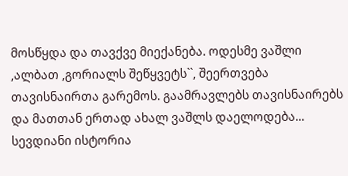მოსწყდა და თავქვე მიექანება. ოდესმე ვაშლი ,ალბათ ,გორიალს შეწყვეტს``, შეერთვება თავისნაირთა გარემოს. გაამრავლებს თავისნაირებს და მათთან ერთად ახალ ვაშლს დაელოდება... სევდიანი ისტორია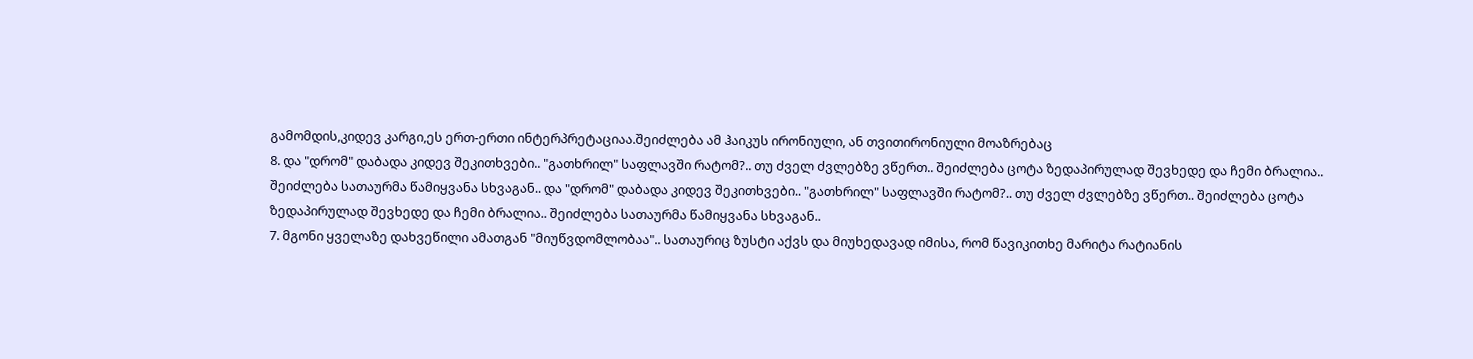გამომდის,კიდევ კარგი,ეს ერთ-ერთი ინტერპრეტაციაა.შეიძლება ამ ჰაიკუს ირონიული, ან თვითირონიული მოაზრებაც
8. და "დრომ" დაბადა კიდევ შეკითხვები.. "გათხრილ" საფლავში რატომ?.. თუ ძველ ძვლებზე ვწერთ.. შეიძლება ცოტა ზედაპირულად შევხედე და ჩემი ბრალია.. შეიძლება სათაურმა წამიყვანა სხვაგან.. და "დრომ" დაბადა კიდევ შეკითხვები.. "გათხრილ" საფლავში რატომ?.. თუ ძველ ძვლებზე ვწერთ.. შეიძლება ცოტა ზედაპირულად შევხედე და ჩემი ბრალია.. შეიძლება სათაურმა წამიყვანა სხვაგან..
7. მგონი ყველაზე დახვეწილი ამათგან "მიუწვდომლობაა".. სათაურიც ზუსტი აქვს და მიუხედავად იმისა, რომ წავიკითხე მარიტა რატიანის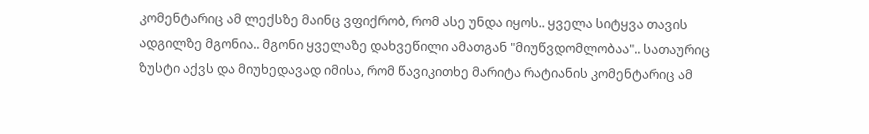კომენტარიც ამ ლექსზე მაინც ვფიქრობ, რომ ასე უნდა იყოს.. ყველა სიტყვა თავის ადგილზე მგონია.. მგონი ყველაზე დახვეწილი ამათგან "მიუწვდომლობაა".. სათაურიც ზუსტი აქვს და მიუხედავად იმისა, რომ წავიკითხე მარიტა რატიანის კომენტარიც ამ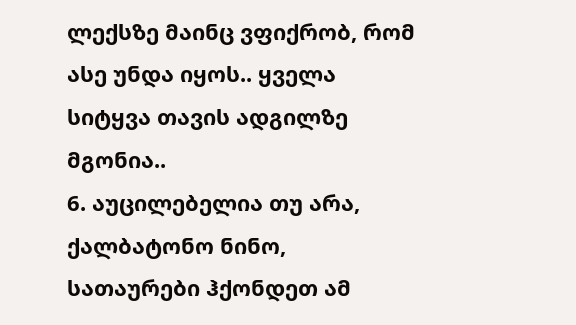ლექსზე მაინც ვფიქრობ, რომ ასე უნდა იყოს.. ყველა სიტყვა თავის ადგილზე მგონია..
6. აუცილებელია თუ არა, ქალბატონო ნინო, სათაურები ჰქონდეთ ამ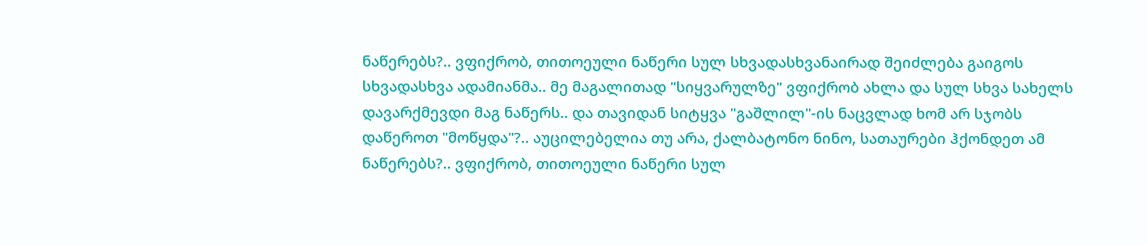ნაწერებს?.. ვფიქრობ, თითოეული ნაწერი სულ სხვადასხვანაირად შეიძლება გაიგოს სხვადასხვა ადამიანმა.. მე მაგალითად "სიყვარულზე" ვფიქრობ ახლა და სულ სხვა სახელს დავარქმევდი მაგ ნაწერს.. და თავიდან სიტყვა "გაშლილ"-ის ნაცვლად ხომ არ სჯობს დაწეროთ "მოწყდა"?.. აუცილებელია თუ არა, ქალბატონო ნინო, სათაურები ჰქონდეთ ამ ნაწერებს?.. ვფიქრობ, თითოეული ნაწერი სულ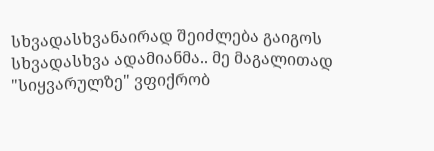სხვადასხვანაირად შეიძლება გაიგოს სხვადასხვა ადამიანმა.. მე მაგალითად "სიყვარულზე" ვფიქრობ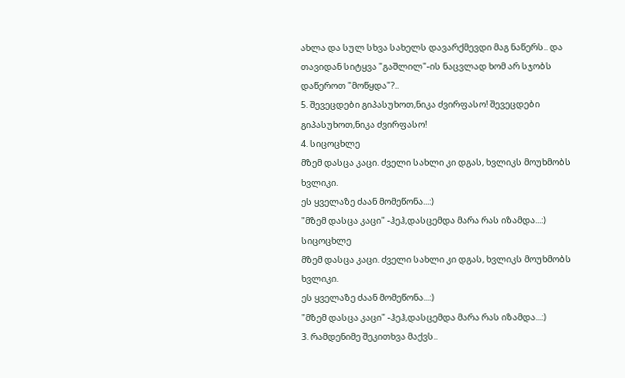ახლა და სულ სხვა სახელს დავარქმევდი მაგ ნაწერს.. და თავიდან სიტყვა "გაშლილ"-ის ნაცვლად ხომ არ სჯობს დაწეროთ "მოწყდა"?..
5. შევეცდები გიპასუხოთ,ნიკა ძვირფასო! შევეცდები გიპასუხოთ,ნიკა ძვირფასო!
4. სიცოცხლე
მზემ დასცა კაცი. ძველი სახლი კი დგას, ხვლიკს მოუხმობს ხვლიკი.
ეს ყველაზე ძაან მომეწონა...:)
"მზემ დასცა კაცი" -ჰეჰ,დასცემდა მარა რას იზამდა...:) სიცოცხლე
მზემ დასცა კაცი. ძველი სახლი კი დგას, ხვლიკს მოუხმობს ხვლიკი.
ეს ყველაზე ძაან მომეწონა...:)
"მზემ დასცა კაცი" -ჰეჰ,დასცემდა მარა რას იზამდა...:)
3. რამდენიმე შეკითხვა მაქვს..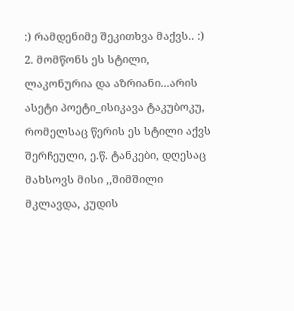:) რამდენიმე შეკითხვა მაქვს.. :)
2. მომწონს ეს სტილი, ლაკონურია და აზრიანი...არის ასეტი პოეტი_ისიკავა ტაკუბოკუ, რომელსაც წერის ეს სტილი აქვს შერჩეული, ე.წ. ტანკები, დღესაც მახსოვს მისი ,,შიმშილი მკლავდა, კუდის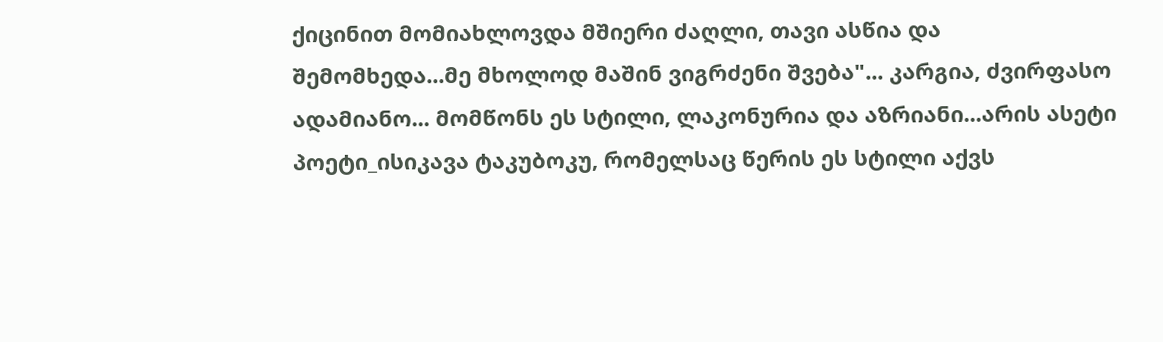ქიცინით მომიახლოვდა მშიერი ძაღლი, თავი ასწია და შემომხედა...მე მხოლოდ მაშინ ვიგრძენი შვება"... კარგია, ძვირფასო ადამიანო... მომწონს ეს სტილი, ლაკონურია და აზრიანი...არის ასეტი პოეტი_ისიკავა ტაკუბოკუ, რომელსაც წერის ეს სტილი აქვს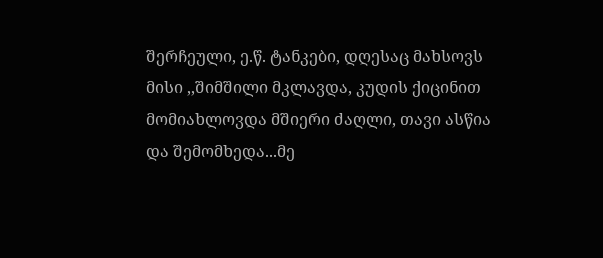შერჩეული, ე.წ. ტანკები, დღესაც მახსოვს მისი ,,შიმშილი მკლავდა, კუდის ქიცინით მომიახლოვდა მშიერი ძაღლი, თავი ასწია და შემომხედა...მე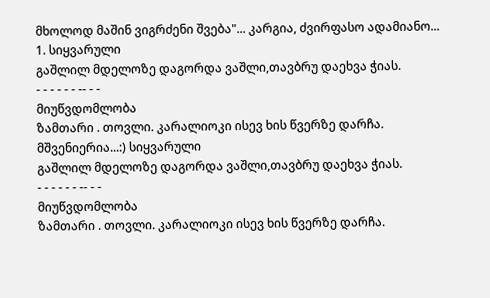მხოლოდ მაშინ ვიგრძენი შვება"... კარგია, ძვირფასო ადამიანო...
1. სიყვარული
გაშლილ მდელოზე დაგორდა ვაშლი,თავბრუ დაეხვა ჭიას.
- - - - - - -- - -
მიუწვდომლობა
ზამთარი . თოვლი. კარალიოკი ისევ ხის წვერზე დარჩა.
მშვენიერია...:) სიყვარული
გაშლილ მდელოზე დაგორდა ვაშლი,თავბრუ დაეხვა ჭიას.
- - - - - - -- - -
მიუწვდომლობა
ზამთარი . თოვლი. კარალიოკი ისევ ხის წვერზე დარჩა.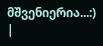მშვენიერია...:)
|